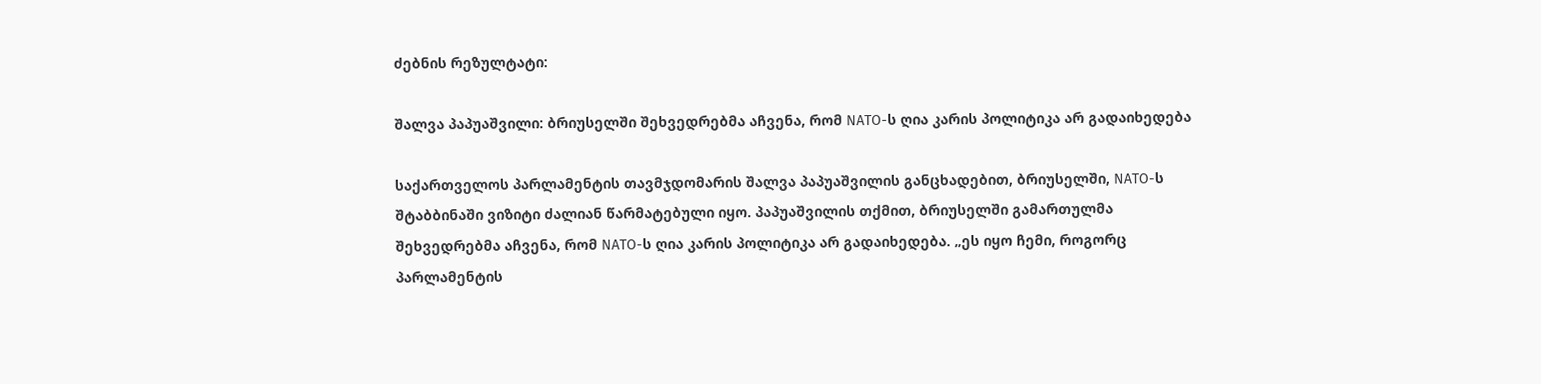ძებნის რეზულტატი:

შალვა პაპუაშვილი: ბრიუსელში შეხვედრებმა აჩვენა, რომ NATO-ს ღია კარის პოლიტიკა არ გადაიხედება

საქართველოს პარლამენტის თავმჯდომარის შალვა პაპუაშვილის განცხადებით, ბრიუსელში, NATO-ს შტაბბინაში ვიზიტი ძალიან წარმატებული იყო. პაპუაშვილის თქმით, ბრიუსელში გამართულმა შეხვედრებმა აჩვენა, რომ NATO-ს ღია კარის პოლიტიკა არ გადაიხედება. „ეს იყო ჩემი, როგორც პარლამენტის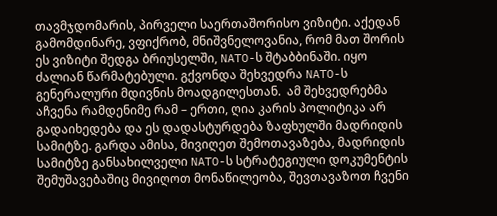თავმჯდომარის, პირველი საერთაშორისო ვიზიტი. აქედან გამომდინარე, ვფიქრობ, მნიშვნელოვანია, რომ მათ შორის ეს ვიზიტი შედგა ბრიუსელში, NATO-ს შტაბბინაში. იყო ძალიან წარმატებული. გქვონდა შეხვედრა NATO-ს გენერალური მდივნის მოადგილესთან.  ამ შეხვედრებმა აჩვენა რამდენიმე რამ – ერთი, ღია კარის პოლიტიკა არ გადაიხედება და ეს დადასტურდება ზაფხულში მადრიდის სამიტზე. გარდა ამისა, მივიღეთ შემოთავაზება, მადრიდის სამიტზე განსახილველი NATO-ს სტრატეგიული დოკუმენტის შემუშავებაშიც მივიღოთ მონაწილეობა, შევთავაზოთ ჩვენი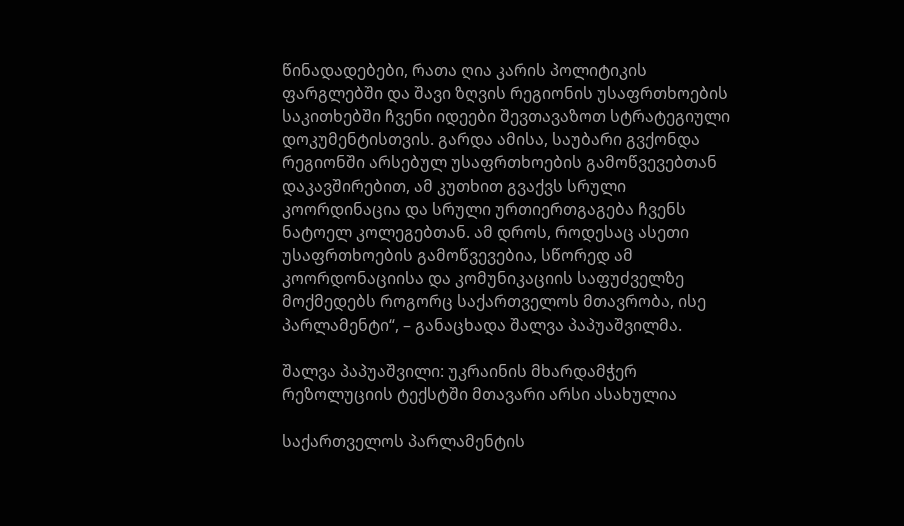წინადადებები, რათა ღია კარის პოლიტიკის ფარგლებში და შავი ზღვის რეგიონის უსაფრთხოების საკითხებში ჩვენი იდეები შევთავაზოთ სტრატეგიული დოკუმენტისთვის. გარდა ამისა, საუბარი გვქონდა რეგიონში არსებულ უსაფრთხოების გამოწვევებთან დაკავშირებით, ამ კუთხით გვაქვს სრული კოორდინაცია და სრული ურთიერთგაგება ჩვენს ნატოელ კოლეგებთან. ამ დროს, როდესაც ასეთი უსაფრთხოების გამოწვევებია, სწორედ ამ კოორდონაციისა და კომუნიკაციის საფუძველზე მოქმედებს როგორც საქართველოს მთავრობა, ისე პარლამენტი“, – განაცხადა შალვა პაპუაშვილმა.

შალვა პაპუაშვილი: უკრაინის მხარდამჭერ რეზოლუციის ტექსტში მთავარი არსი ასახულია

საქართველოს პარლამენტის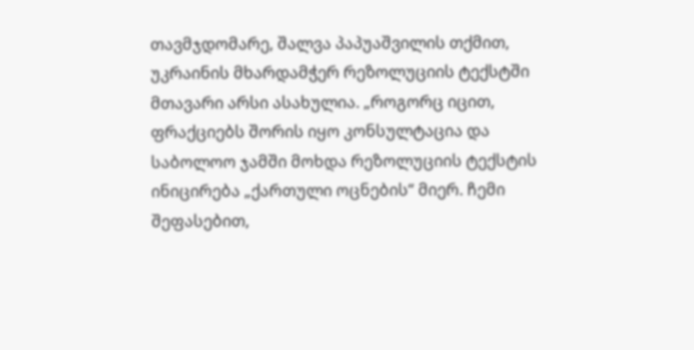თავმჯდომარე, შალვა პაპუაშვილის თქმით, უკრაინის მხარდამჭერ რეზოლუციის ტექსტში მთავარი არსი ასახულია. „როგორც იცით, ფრაქციებს შორის იყო კონსულტაცია და საბოლოო ჯამში მოხდა რეზოლუციის ტექსტის ინიცირება „ქართული ოცნების“ მიერ. ჩემი შეფასებით,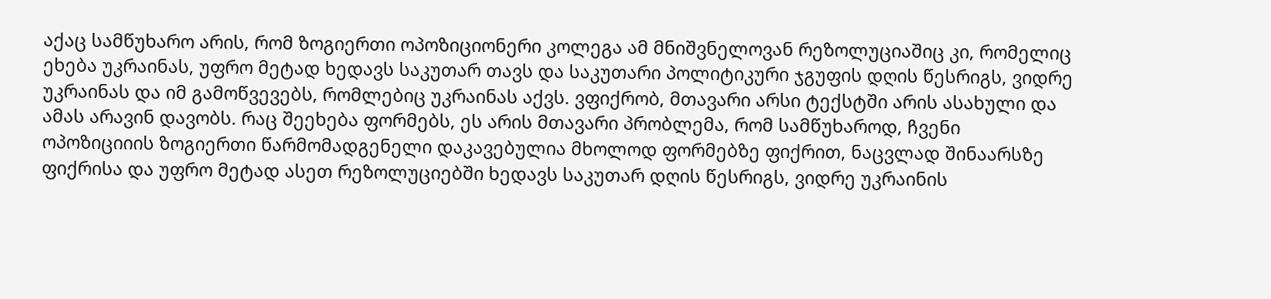აქაც სამწუხარო არის, რომ ზოგიერთი ოპოზიციონერი კოლეგა ამ მნიშვნელოვან რეზოლუციაშიც კი, რომელიც ეხება უკრაინას, უფრო მეტად ხედავს საკუთარ თავს და საკუთარი პოლიტიკური ჯგუფის დღის წესრიგს, ვიდრე უკრაინას და იმ გამოწვევებს, რომლებიც უკრაინას აქვს. ვფიქრობ, მთავარი არსი ტექსტში არის ასახული და ამას არავინ დავობს. რაც შეეხება ფორმებს, ეს არის მთავარი პრობლემა, რომ სამწუხაროდ, ჩვენი ოპოზიციიის ზოგიერთი წარმომადგენელი დაკავებულია მხოლოდ ფორმებზე ფიქრით, ნაცვლად შინაარსზე ფიქრისა და უფრო მეტად ასეთ რეზოლუციებში ხედავს საკუთარ დღის წესრიგს, ვიდრე უკრაინის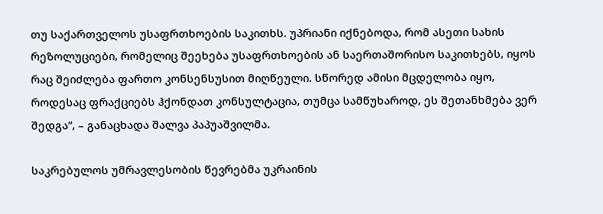თუ საქართველოს უსაფრთხოების საკითხს. უპრიანი იქნებოდა, რომ ასეთი სახის რეზოლუციები, რომელიც შეეხება უსაფრთხოების ან საერთაშორისო საკითხებს, იყოს რაც შეიძლება ფართო კონსენსუსით მიღწეული. სწორედ ამისი მცდელობა იყო, როდესაც ფრაქციებს ჰქონდათ კონსულტაცია, თუმცა სამწუხაროდ, ეს შეთანხმება ვერ შედგა“, – განაცხადა შალვა პაპუაშვილმა.

საკრებულოს უმრავლესობის წევრებმა უკრაინის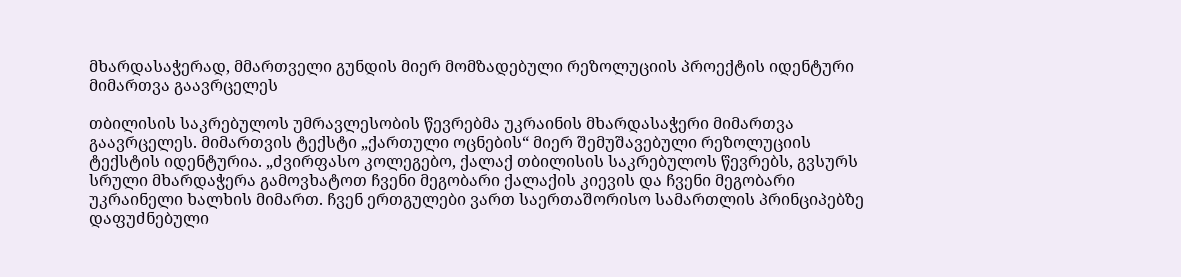მხარდასაჭერად, მმართველი გუნდის მიერ მომზადებული რეზოლუციის პროექტის იდენტური მიმართვა გაავრცელეს

თბილისის საკრებულოს უმრავლესობის წევრებმა უკრაინის მხარდასაჭერი მიმართვა გაავრცელეს. მიმართვის ტექსტი „ქართული ოცნების“ მიერ შემუშავებული რეზოლუციის ტექსტის იდენტურია. „ძვირფასო კოლეგებო, ქალაქ თბილისის საკრებულოს წევრებს, გვსურს სრული მხარდაჭერა გამოვხატოთ ჩვენი მეგობარი ქალაქის კიევის და ჩვენი მეგობარი უკრაინელი ხალხის მიმართ. ჩვენ ერთგულები ვართ საერთაშორისო სამართლის პრინციპებზე დაფუძნებული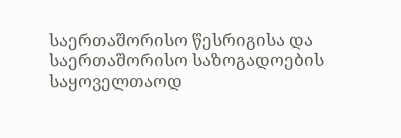საერთაშორისო წესრიგისა და საერთაშორისო საზოგადოების საყოველთაოდ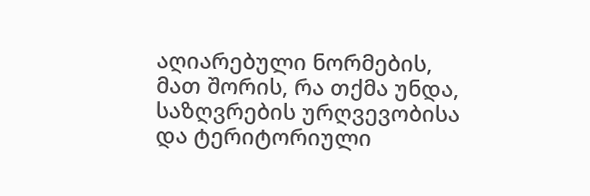აღიარებული ნორმების, მათ შორის, რა თქმა უნდა, საზღვრების ურღვევობისა და ტერიტორიული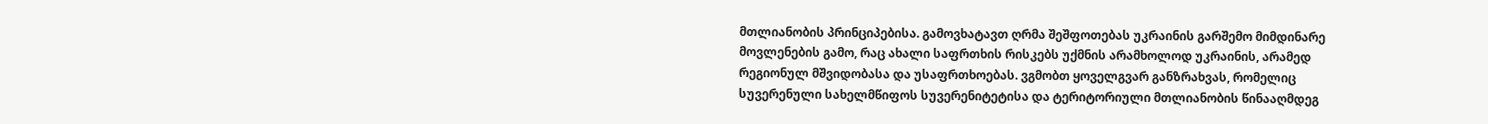მთლიანობის პრინციპებისა. გამოვხატავთ ღრმა შეშფოთებას უკრაინის გარშემო მიმდინარე მოვლენების გამო, რაც ახალი საფრთხის რისკებს უქმნის არამხოლოდ უკრაინის, არამედ რეგიონულ მშვიდობასა და უსაფრთხოებას. ვგმობთ ყოველგვარ განზრახვას, რომელიც სუვერენული სახელმწიფოს სუვერენიტეტისა და ტერიტორიული მთლიანობის წინააღმდეგ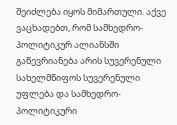შეიძლება იყოს მიმართული. აქვე ვაცხადებთ, რომ სამხედრო-პოლიტიკურ ალიანსში გაწევრიანება არის სუვერენული სახელმწიფოს სუვერენული უფლება და სამხედრო-პოლიტიკური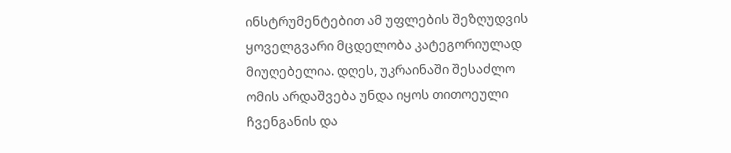ინსტრუმენტებით ამ უფლების შეზღუდვის ყოველგვარი მცდელობა კატეგორიულად მიუღებელია. დღეს, უკრაინაში შესაძლო ომის არდაშვება უნდა იყოს თითოეული ჩვენგანის და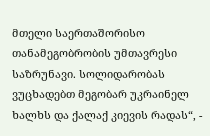მთელი საერთაშორისო თანამეგობრობის უმთავრესი საზრუნავი. სოლიდარობას ვუცხადებთ მეგობარ უკრაინელ ხალხს და ქალაქ კიევის რადას“, -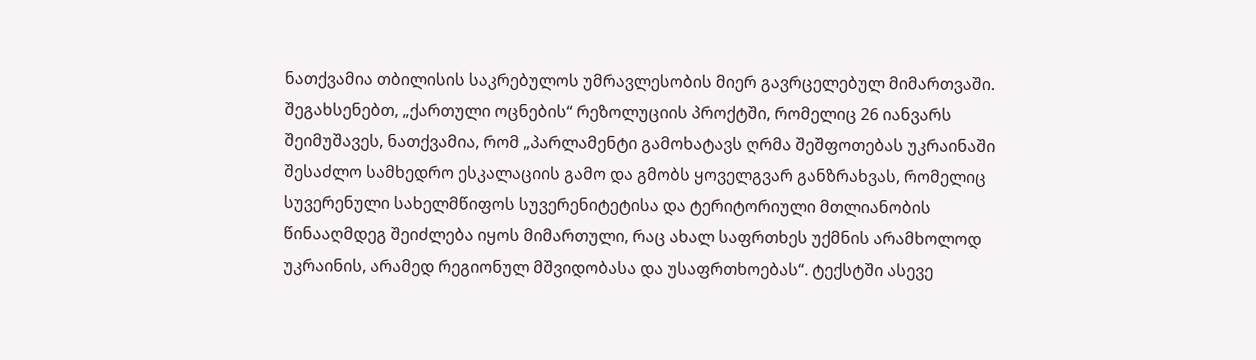ნათქვამია თბილისის საკრებულოს უმრავლესობის მიერ გავრცელებულ მიმართვაში. შეგახსენებთ, „ქართული ოცნების“ რეზოლუციის პროქტში, რომელიც 26 იანვარს შეიმუშავეს, ნათქვამია, რომ „პარლამენტი გამოხატავს ღრმა შეშფოთებას უკრაინაში შესაძლო სამხედრო ესკალაციის გამო და გმობს ყოველგვარ განზრახვას, რომელიც სუვერენული სახელმწიფოს სუვერენიტეტისა და ტერიტორიული მთლიანობის წინააღმდეგ შეიძლება იყოს მიმართული, რაც ახალ საფრთხეს უქმნის არამხოლოდ უკრაინის, არამედ რეგიონულ მშვიდობასა და უსაფრთხოებას“. ტექსტში ასევე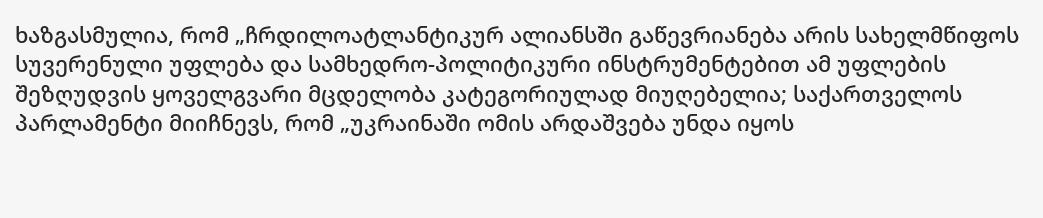ხაზგასმულია, რომ „ჩრდილოატლანტიკურ ალიანსში გაწევრიანება არის სახელმწიფოს სუვერენული უფლება და სამხედრო-პოლიტიკური ინსტრუმენტებით ამ უფლების შეზღუდვის ყოველგვარი მცდელობა კატეგორიულად მიუღებელია; საქართველოს პარლამენტი მიიჩნევს, რომ „უკრაინაში ომის არდაშვება უნდა იყოს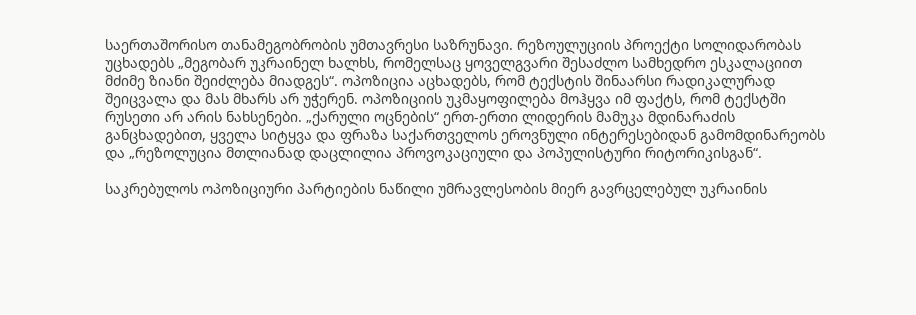საერთაშორისო თანამეგობრობის უმთავრესი საზრუნავი. რეზოულუციის პროექტი სოლიდარობას უცხადებს „მეგობარ უკრაინელ ხალხს, რომელსაც ყოველგვარი შესაძლო სამხედრო ესკალაციით მძიმე ზიანი შეიძლება მიადგეს“. ოპოზიცია აცხადებს, რომ ტექსტის შინაარსი რადიკალურად შეიცვალა და მას მხარს არ უჭერენ. ოპოზიციის უკმაყოფილება მოჰყვა იმ ფაქტს, რომ ტექსტში რუსეთი არ არის ნახსენები. „ქარული ოცნების“ ერთ-ერთი ლიდერის მამუკა მდინარაძის განცხადებით, ყველა სიტყვა და ფრაზა საქართველოს ეროვნული ინტერესებიდან გამომდინარეობს და „რეზოლუცია მთლიანად დაცლილია პროვოკაციული და პოპულისტური რიტორიკისგან“.

საკრებულოს ოპოზიციური პარტიების ნაწილი უმრავლესობის მიერ გავრცელებულ უკრაინის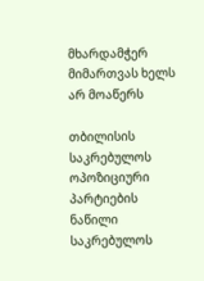მხარდამჭერ მიმართვას ხელს არ მოაწერს

თბილისის საკრებულოს ოპოზიციური პარტიების ნაწილი საკრებულოს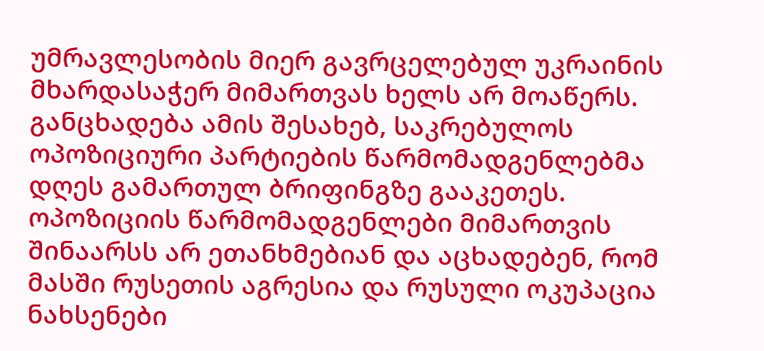უმრავლესობის მიერ გავრცელებულ უკრაინის მხარდასაჭერ მიმართვას ხელს არ მოაწერს. განცხადება ამის შესახებ, საკრებულოს ოპოზიციური პარტიების წარმომადგენლებმა დღეს გამართულ ბრიფინგზე გააკეთეს. ოპოზიციის წარმომადგენლები მიმართვის შინაარსს არ ეთანხმებიან და აცხადებენ, რომ მასში რუსეთის აგრესია და რუსული ოკუპაცია ნახსენები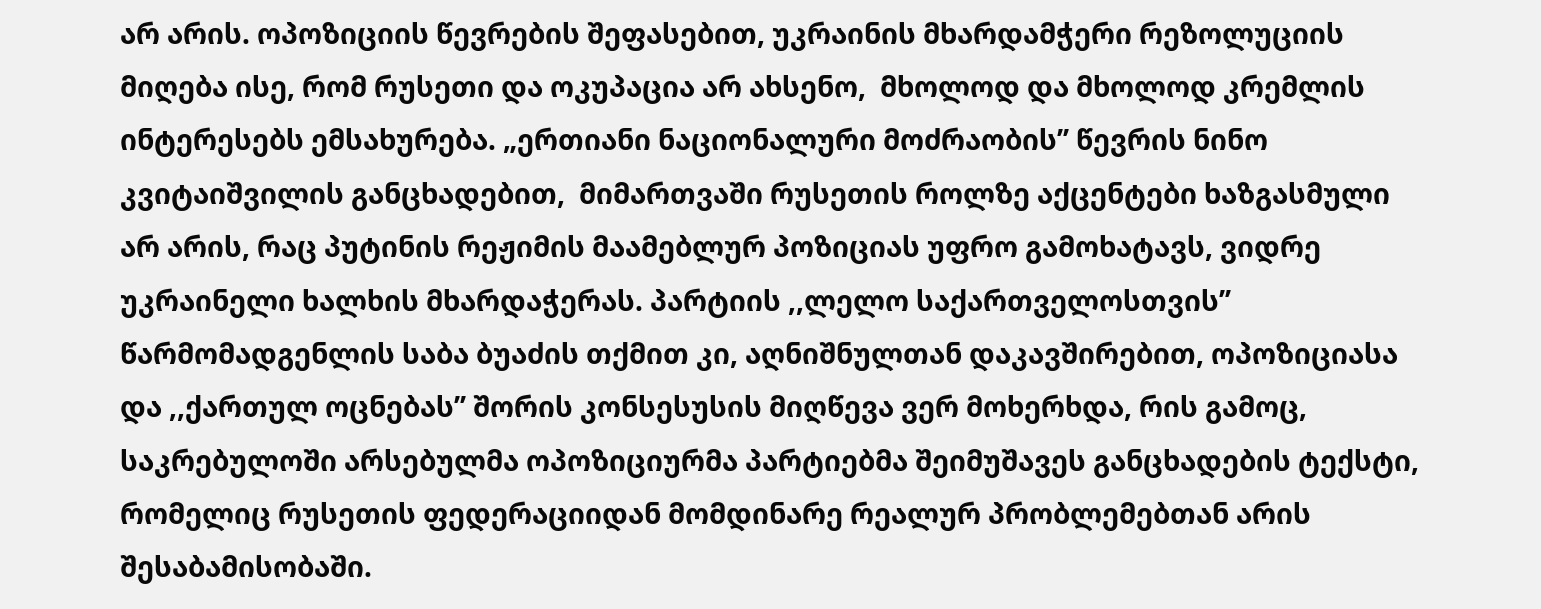არ არის. ოპოზიციის წევრების შეფასებით, უკრაინის მხარდამჭერი რეზოლუციის მიღება ისე, რომ რუსეთი და ოკუპაცია არ ახსენო,  მხოლოდ და მხოლოდ კრემლის ინტერესებს ემსახურება. „ერთიანი ნაციონალური მოძრაობის’’ წევრის ნინო კვიტაიშვილის განცხადებით,  მიმართვაში რუსეთის როლზე აქცენტები ხაზგასმული არ არის, რაც პუტინის რეჟიმის მაამებლურ პოზიციას უფრო გამოხატავს, ვიდრე უკრაინელი ხალხის მხარდაჭერას. პარტიის ,,ლელო საქართველოსთვის’’  წარმომადგენლის საბა ბუაძის თქმით კი, აღნიშნულთან დაკავშირებით, ოპოზიციასა და ,,ქართულ ოცნებას’’ შორის კონსესუსის მიღწევა ვერ მოხერხდა, რის გამოც, საკრებულოში არსებულმა ოპოზიციურმა პარტიებმა შეიმუშავეს განცხადების ტექსტი, რომელიც რუსეთის ფედერაციიდან მომდინარე რეალურ პრობლემებთან არის შესაბამისობაში.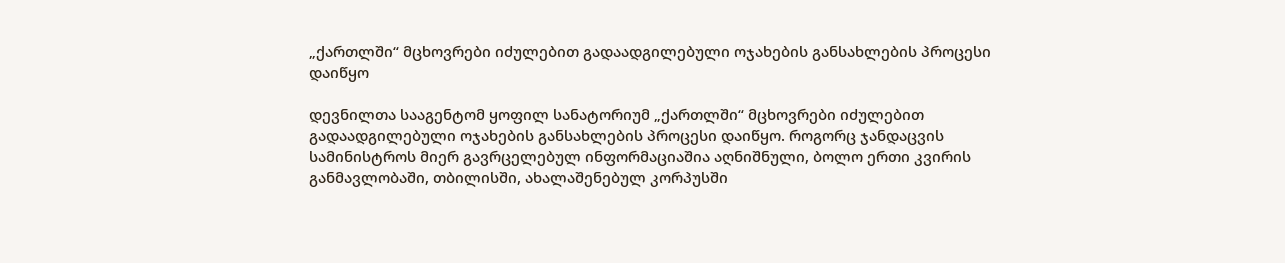„ქართლში“ მცხოვრები იძულებით გადაადგილებული ოჯახების განსახლების პროცესი დაიწყო

დევნილთა სააგენტომ ყოფილ სანატორიუმ „ქართლში“ მცხოვრები იძულებით გადაადგილებული ოჯახების განსახლების პროცესი დაიწყო. როგორც ჯანდაცვის სამინისტროს მიერ გავრცელებულ ინფორმაციაშია აღნიშნული, ბოლო ერთი კვირის განმავლობაში, თბილისში, ახალაშენებულ კორპუსში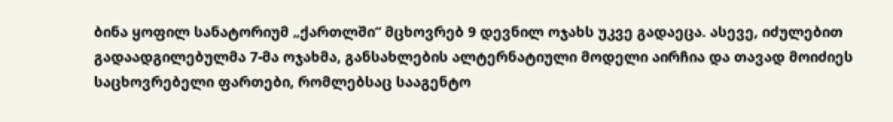ბინა ყოფილ სანატორიუმ „ქართლში“ მცხოვრებ 9 დევნილ ოჯახს უკვე გადაეცა. ასევე, იძულებით გადაადგილებულმა 7-მა ოჯახმა, განსახლების ალტერნატიული მოდელი აირჩია და თავად მოიძიეს საცხოვრებელი ფართები, რომლებსაც სააგენტო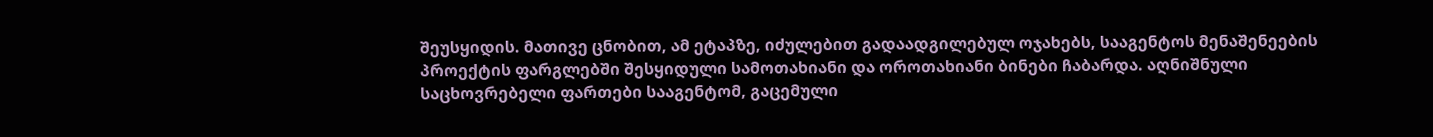შეუსყიდის. მათივე ცნობით, ამ ეტაპზე, იძულებით გადაადგილებულ ოჯახებს, სააგენტოს მენაშენეების პროექტის ფარგლებში შესყიდული სამოთახიანი და ოროთახიანი ბინები ჩაბარდა. აღნიშნული საცხოვრებელი ფართები სააგენტომ, გაცემული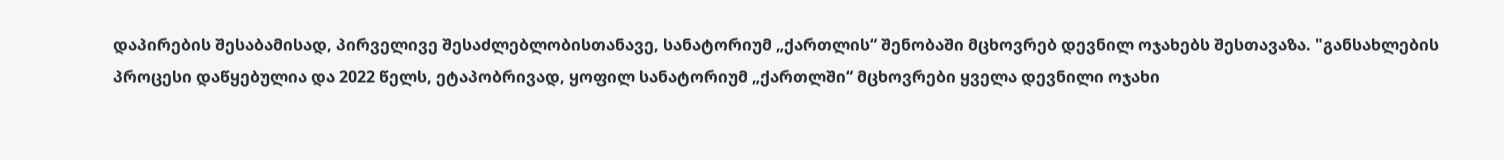დაპირების შესაბამისად, პირველივე შესაძლებლობისთანავე, სანატორიუმ „ქართლის“ შენობაში მცხოვრებ დევნილ ოჯახებს შესთავაზა. "განსახლების პროცესი დაწყებულია და 2022 წელს, ეტაპობრივად, ყოფილ სანატორიუმ „ქართლში“ მცხოვრები ყველა დევნილი ოჯახი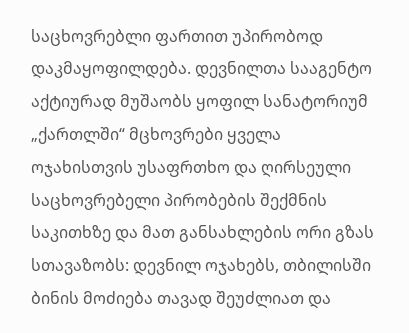საცხოვრებლი ფართით უპირობოდ დაკმაყოფილდება. დევნილთა სააგენტო აქტიურად მუშაობს ყოფილ სანატორიუმ „ქართლში“ მცხოვრები ყველა ოჯახისთვის უსაფრთხო და ღირსეული საცხოვრებელი პირობების შექმნის საკითხზე და მათ განსახლების ორი გზას სთავაზობს: დევნილ ოჯახებს, თბილისში ბინის მოძიება თავად შეუძლიათ და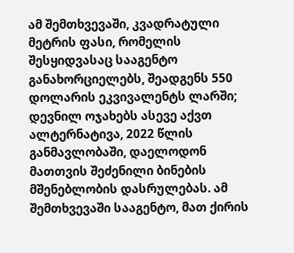ამ შემთხვევაში, კვადრატული მეტრის ფასი, რომელის შესყიდვასაც სააგენტო განახორციელებს, შეადგენს 550 დოლარის ეკვივალენტს ლარში; დევნილ ოჯახებს ასევე აქვთ ალტერნატივა, 2022 წლის განმავლობაში, დაელოდონ მათთვის შეძენილი ბინების მშენებლობის დასრულებას. ამ შემთხვევაში სააგენტო, მათ ქირის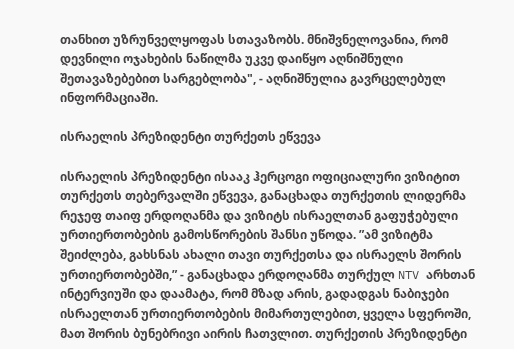თანხით უზრუნველყოფას სთავაზობს. მნიშვნელოვანია, რომ დევნილი ოჯახების ნაწილმა უკვე დაიწყო აღნიშნული შეთავაზებებით სარგებლობა", - აღნიშნულია გავრცელებულ ინფორმაციაში.

ისრაელის პრეზიდენტი თურქეთს ეწვევა

ისრაელის პრეზიდენტი ისააკ ჰერცოგი ოფიციალური ვიზიტით თურქეთს თებერვალში ეწვევა, განაცხადა თურქეთის ლიდერმა რეჯეფ თაიფ ერდოღანმა და ვიზიტს ისრაელთან გაფუჭებული ურთიერთობების გამოსწორების შანსი უწოდა. ”ამ ვიზიტმა შეიძლება, გახსნას ახალი თავი თურქეთსა და ისრაელს შორის ურთიერთობებში,” - განაცხადა ერდოღანმა თურქულ NTV არხთან ინტერვიუში და დაამატა, რომ მზად არის, გადადგას ნაბიჯები ისრაელთან ურთიერთობების მიმართულებით, ყველა სფეროში, მათ შორის ბუნებრივი აირის ჩათვლით. თურქეთის პრეზიდენტი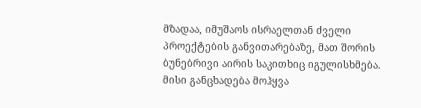მზადაა, იმუშაოს ისრაელთან ძველი პროექტების განვითარებაზე, მათ შორის ბუნებრივი აირის საკითხიც იგულისხმება. მისი განცხადება მოჰყვა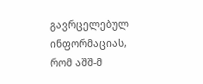გავრცელებულ ინფორმაციას, რომ აშშ-მ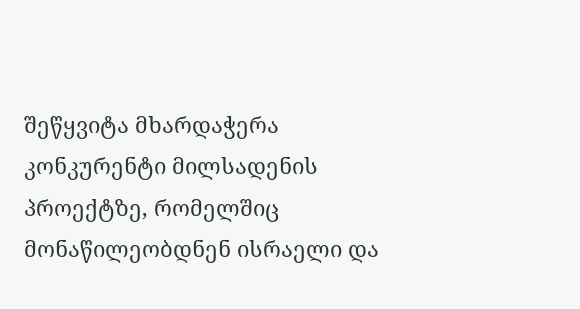შეწყვიტა მხარდაჭერა კონკურენტი მილსადენის პროექტზე, რომელშიც მონაწილეობდნენ ისრაელი და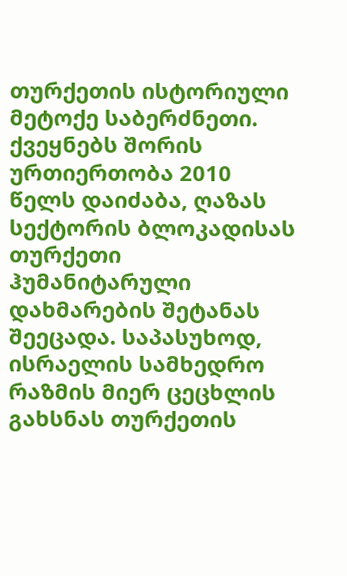თურქეთის ისტორიული მეტოქე საბერძნეთი. ქვეყნებს შორის ურთიერთობა 2010 წელს დაიძაბა, ღაზას სექტორის ბლოკადისას თურქეთი ჰუმანიტარული დახმარების შეტანას შეეცადა. საპასუხოდ, ისრაელის სამხედრო რაზმის მიერ ცეცხლის გახსნას თურქეთის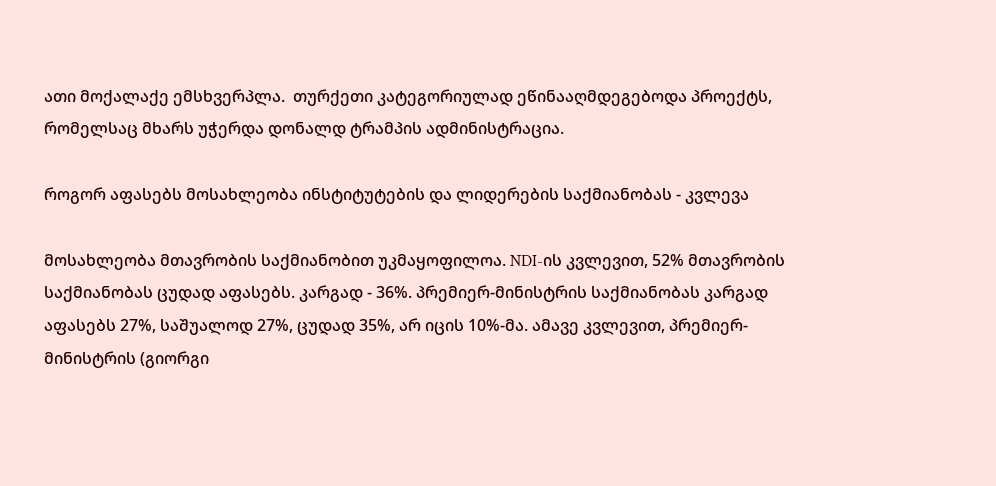ათი მოქალაქე ემსხვერპლა.  თურქეთი კატეგორიულად ეწინააღმდეგებოდა პროექტს, რომელსაც მხარს უჭერდა დონალდ ტრამპის ადმინისტრაცია.

როგორ აფასებს მოსახლეობა ინსტიტუტების და ლიდერების საქმიანობას - კვლევა

მოსახლეობა მთავრობის საქმიანობით უკმაყოფილოა. NDI-ის კვლევით, 52% მთავრობის საქმიანობას ცუდად აფასებს. კარგად - 36%. პრემიერ-მინისტრის საქმიანობას კარგად აფასებს 27%, საშუალოდ 27%, ცუდად 35%, არ იცის 10%-მა. ამავე კვლევით, პრემიერ-მინისტრის (გიორგი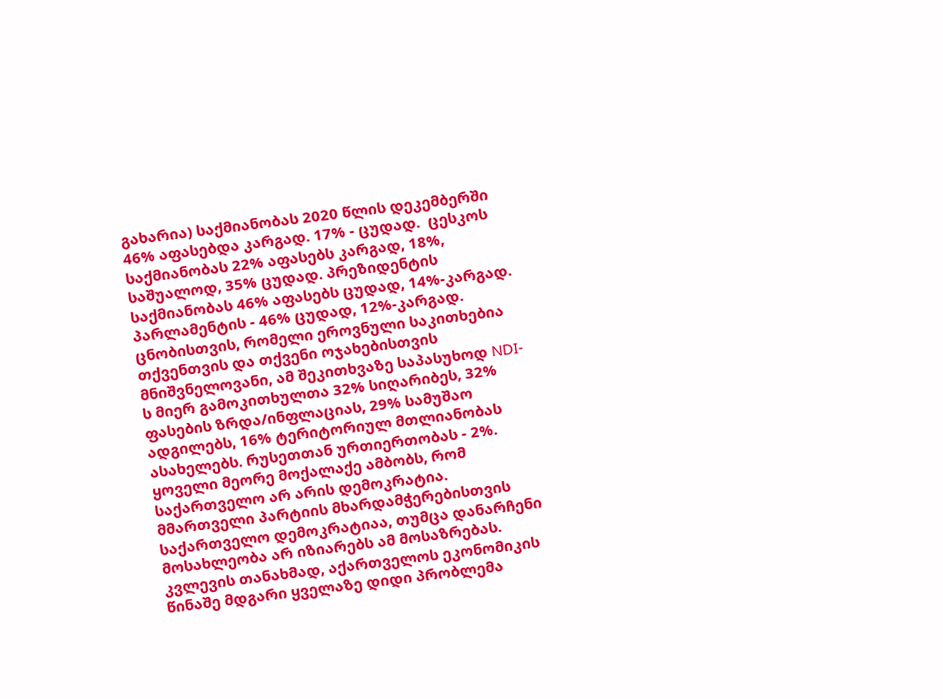გახარია) საქმიანობას 2020 წლის დეკემბერში 46% აფასებდა კარგად. 17% - ცუდად.  ცესკოს საქმიანობას 22% აფასებს კარგად, 18%, საშუალოდ, 35% ცუდად. პრეზიდენტის საქმიანობას 46% აფასებს ცუდად, 14%-კარგად. პარლამენტის - 46% ცუდად, 12%-კარგად. ცნობისთვის, რომელი ეროვნული საკითხებია თქვენთვის და თქვენი ოჯახებისთვის მნიშვნელოვანი, ამ შეკითხვაზე საპასუხოდ NDI-ს მიერ გამოკითხულთა 32% სიღარიბეს, 32% ფასების ზრდა/ინფლაციას, 29% სამუშაო ადგილებს, 16% ტერიტორიულ მთლიანობას ასახელებს. რუსეთთან ურთიერთობას - 2%. ყოველი მეორე მოქალაქე ამბობს, რომ საქართველო არ არის დემოკრატია. მმართველი პარტიის მხარდამჭერებისთვის საქართველო დემოკრატიაა, თუმცა დანარჩენი მოსახლეობა არ იზიარებს ამ მოსაზრებას. კვლევის თანახმად, აქართველოს ეკონომიკის წინაშე მდგარი ყველაზე დიდი პრობლემა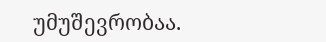უმუშევრობაა.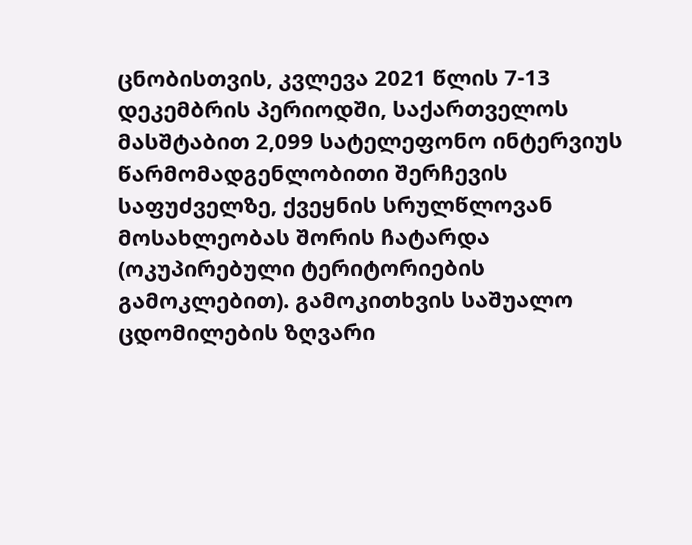ცნობისთვის, კვლევა 2021 წლის 7-13 დეკემბრის პერიოდში, საქართველოს მასშტაბით 2,099 სატელეფონო ინტერვიუს წარმომადგენლობითი შერჩევის საფუძველზე, ქვეყნის სრულწლოვან მოსახლეობას შორის ჩატარდა (ოკუპირებული ტერიტორიების გამოკლებით). გამოკითხვის საშუალო ცდომილების ზღვარი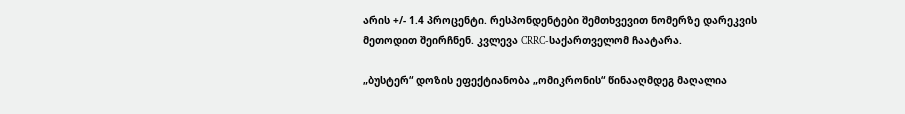არის +/- 1.4 პროცენტი. რესპონდენტები შემთხვევით ნომერზე დარეკვის მეთოდით შეირჩნენ. კვლევა CRRC-საქართველომ ჩაატარა.

„ბუსტერ“ დოზის ეფექტიანობა „ომიკრონის“ წინააღმდეგ მაღალია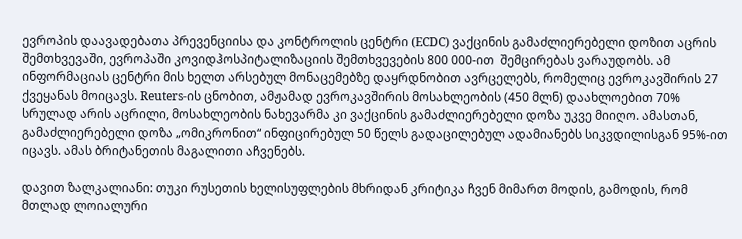ევროპის დაავადებათა პრევენციისა და კონტროლის ცენტრი (ECDC) ვაქცინის გამაძლიერებელი დოზით აცრის შემთხვევაში, ევროპაში კოვიდჰოსპიტალიზაციის შემთხვევების 800 000-ით  შემცირებას ვარაუდობს. ამ ინფორმაციას ცენტრი მის ხელთ არსებულ მონაცემებზე დაყრდნობით ავრცელებს, რომელიც ევროკავშირის 27 ქვეყანას მოიცავს. Reuters-ის ცნობით, ამჟამად ევროკავშირის მოსახლეობის (450 მლნ) დაახლოებით 70% სრულად არის აცრილი, მოსახლეობის ნახევარმა კი ვაქცინის გამაძლიერებელი დოზა უკვე მიიღო. ამასთან, გამაძლიერებელი დოზა „ომიკრონით“ ინფიცირებულ 50 წელს გადაცილებულ ადამიანებს სიკვდილისგან 95%-ით იცავს. ამას ბრიტანეთის მაგალითი აჩვენებს.

დავით ზალკალიანი: თუკი რუსეთის ხელისუფლების მხრიდან კრიტიკა ჩვენ მიმართ მოდის, გამოდის, რომ მთლად ლოიალური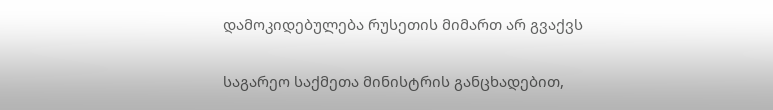დამოკიდებულება რუსეთის მიმართ არ გვაქვს

საგარეო საქმეთა მინისტრის განცხადებით,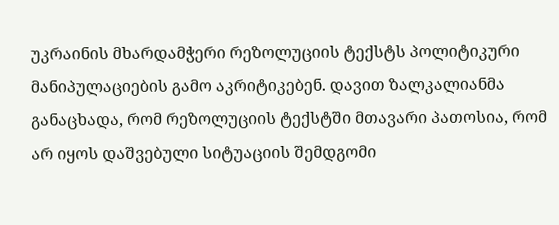უკრაინის მხარდამჭერი რეზოლუციის ტექსტს პოლიტიკური მანიპულაციების გამო აკრიტიკებენ. დავით ზალკალიანმა განაცხადა, რომ რეზოლუციის ტექსტში მთავარი პათოსია, რომ არ იყოს დაშვებული სიტუაციის შემდგომი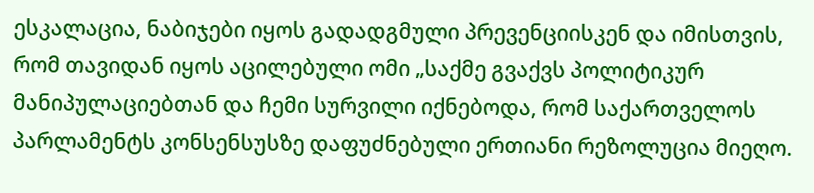ესკალაცია, ნაბიჯები იყოს გადადგმული პრევენციისკენ და იმისთვის, რომ თავიდან იყოს აცილებული ომი „საქმე გვაქვს პოლიტიკურ მანიპულაციებთან და ჩემი სურვილი იქნებოდა, რომ საქართველოს პარლამენტს კონსენსუსზე დაფუძნებული ერთიანი რეზოლუცია მიეღო.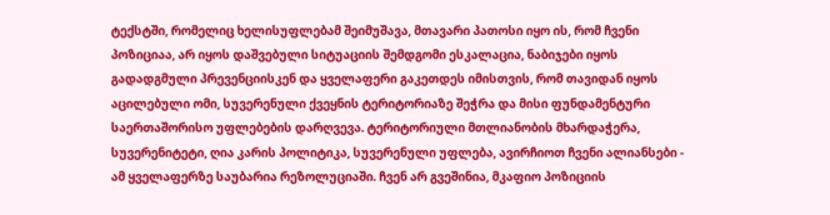ტექსტში, რომელიც ხელისუფლებამ შეიმუშავა, მთავარი პათოსი იყო ის, რომ ჩვენი პოზიციაა, არ იყოს დაშვებული სიტუაციის შემდგომი ესკალაცია, ნაბიჯები იყოს გადადგმული პრევენციისკენ და ყველაფერი გაკეთდეს იმისთვის, რომ თავიდან იყოს აცილებული ომი, სუვერენული ქვეყნის ტერიტორიაზე შეჭრა და მისი ფუნდამენტური საერთაშორისო უფლებების დარღვევა. ტერიტორიული მთლიანობის მხარდაჭერა, სუვერენიტეტი, ღია კარის პოლიტიკა, სუვერენული უფლება, ავირჩიოთ ჩვენი ალიანსები - ამ ყველაფერზე საუბარია რეზოლუციაში. ჩვენ არ გვეშინია, მკაფიო პოზიციის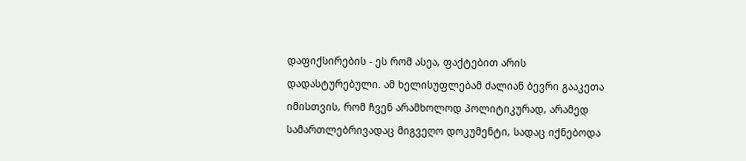დაფიქსირების - ეს რომ ასეა, ფაქტებით არის დადასტურებული. ამ ხელისუფლებამ ძალიან ბევრი გააკეთა იმისთვის, რომ ჩვენ არამხოლოდ პოლიტიკურად, არამედ სამართლებრივადაც მიგვეღო დოკუმენტი, სადაც იქნებოდა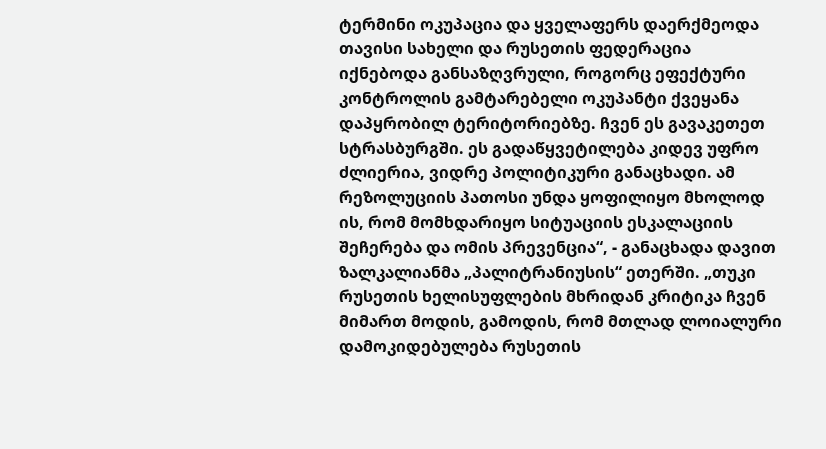ტერმინი ოკუპაცია და ყველაფერს დაერქმეოდა თავისი სახელი და რუსეთის ფედერაცია იქნებოდა განსაზღვრული, როგორც ეფექტური კონტროლის გამტარებელი ოკუპანტი ქვეყანა დაპყრობილ ტერიტორიებზე. ჩვენ ეს გავაკეთეთ სტრასბურგში. ეს გადაწყვეტილება კიდევ უფრო ძლიერია, ვიდრე პოლიტიკური განაცხადი. ამ რეზოლუციის პათოსი უნდა ყოფილიყო მხოლოდ ის, რომ მომხდარიყო სიტუაციის ესკალაციის შეჩერება და ომის პრევენცია“, - განაცხადა დავით ზალკალიანმა „პალიტრანიუსის“ ეთერში. „თუკი რუსეთის ხელისუფლების მხრიდან კრიტიკა ჩვენ მიმართ მოდის, გამოდის, რომ მთლად ლოიალური დამოკიდებულება რუსეთის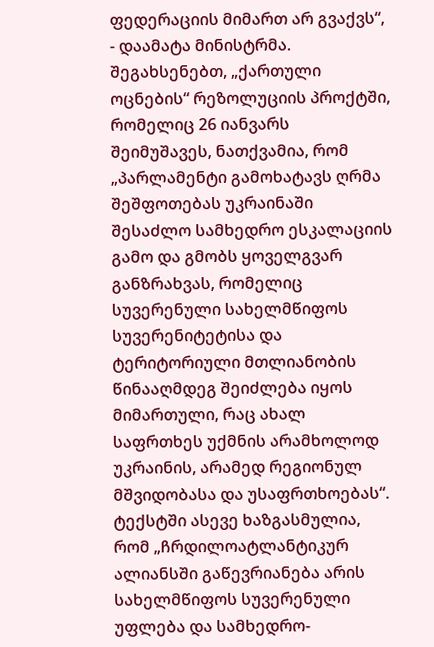ფედერაციის მიმართ არ გვაქვს“, - დაამატა მინისტრმა. შეგახსენებთ, „ქართული ოცნების“ რეზოლუციის პროქტში, რომელიც 26 იანვარს შეიმუშავეს, ნათქვამია, რომ „პარლამენტი გამოხატავს ღრმა შეშფოთებას უკრაინაში შესაძლო სამხედრო ესკალაციის გამო და გმობს ყოველგვარ განზრახვას, რომელიც სუვერენული სახელმწიფოს სუვერენიტეტისა და ტერიტორიული მთლიანობის წინააღმდეგ შეიძლება იყოს მიმართული, რაც ახალ საფრთხეს უქმნის არამხოლოდ უკრაინის, არამედ რეგიონულ მშვიდობასა და უსაფრთხოებას“. ტექსტში ასევე ხაზგასმულია, რომ „ჩრდილოატლანტიკურ ალიანსში გაწევრიანება არის სახელმწიფოს სუვერენული უფლება და სამხედრო-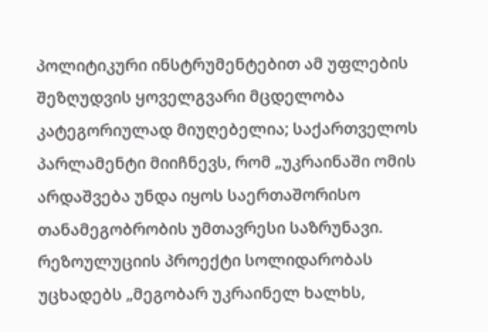პოლიტიკური ინსტრუმენტებით ამ უფლების შეზღუდვის ყოველგვარი მცდელობა კატეგორიულად მიუღებელია; საქართველოს პარლამენტი მიიჩნევს, რომ „უკრაინაში ომის არდაშვება უნდა იყოს საერთაშორისო თანამეგობრობის უმთავრესი საზრუნავი. რეზოულუციის პროექტი სოლიდარობას უცხადებს „მეგობარ უკრაინელ ხალხს,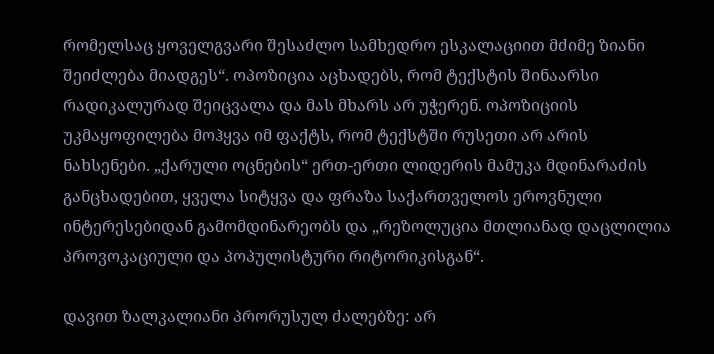რომელსაც ყოველგვარი შესაძლო სამხედრო ესკალაციით მძიმე ზიანი შეიძლება მიადგეს“. ოპოზიცია აცხადებს, რომ ტექსტის შინაარსი რადიკალურად შეიცვალა და მას მხარს არ უჭერენ. ოპოზიციის უკმაყოფილება მოჰყვა იმ ფაქტს, რომ ტექსტში რუსეთი არ არის ნახსენები. „ქარული ოცნების“ ერთ-ერთი ლიდერის მამუკა მდინარაძის განცხადებით, ყველა სიტყვა და ფრაზა საქართველოს ეროვნული ინტერესებიდან გამომდინარეობს და „რეზოლუცია მთლიანად დაცლილია პროვოკაციული და პოპულისტური რიტორიკისგან“.

დავით ზალკალიანი პრორუსულ ძალებზე: არ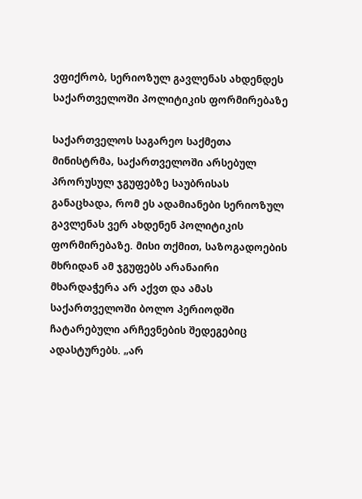ვფიქრობ, სერიოზულ გავლენას ახდენდეს საქართველოში პოლიტიკის ფორმირებაზე

საქართველოს საგარეო საქმეთა მინისტრმა, საქართველოში არსებულ პრორუსულ ჯგუფებზე საუბრისას განაცხადა, რომ ეს ადამიანები სერიოზულ გავლენას ვერ ახდენენ პოლიტიკის ფორმირებაზე. მისი თქმით, საზოგადოების მხრიდან ამ ჯგუფებს არანაირი მხარდაჭერა არ აქვთ და ამას საქართველოში ბოლო პერიოდში ჩატარებული არჩევნების შედეგებიც ადასტურებს. „არ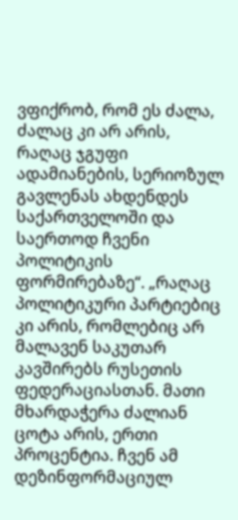ვფიქრობ, რომ ეს ძალა, ძალაც კი არ არის, რაღაც ჯგუფი ადამიანების, სერიოზულ გავლენას ახდენდეს საქართველოში და საერთოდ ჩვენი პოლიტიკის ფორმირებაზე“. „რაღაც პოლიტიკური პარტიებიც კი არის, რომლებიც არ მალავენ საკუთარ კავშირებს რუსეთის ფედერაციასთან. მათი მხარდაჭერა ძალიან ცოტა არის, ერთი პროცენტია. ჩვენ ამ დეზინფორმაციულ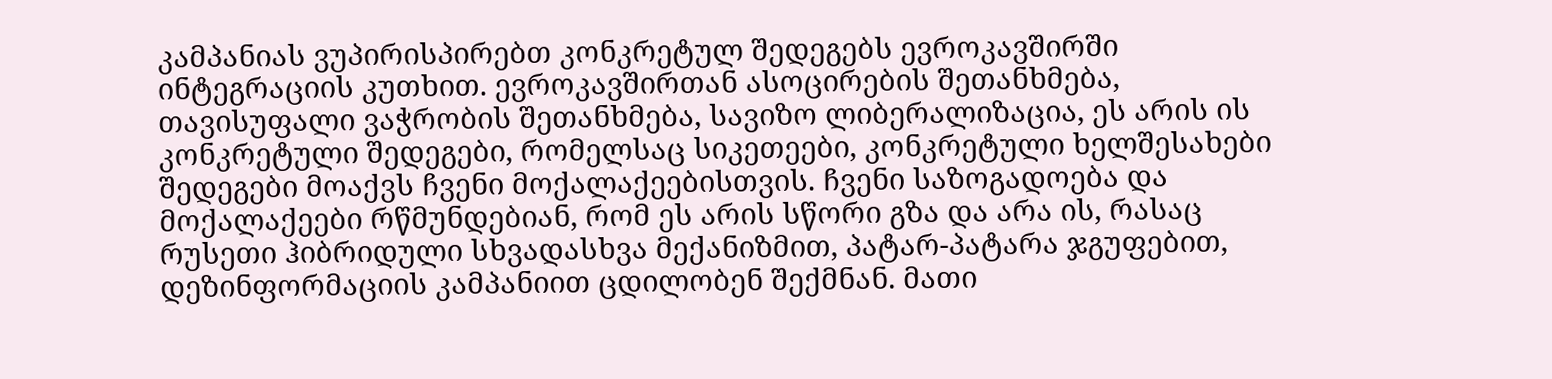კამპანიას ვუპირისპირებთ კონკრეტულ შედეგებს ევროკავშირში ინტეგრაციის კუთხით. ევროკავშირთან ასოცირების შეთანხმება, თავისუფალი ვაჭრობის შეთანხმება, სავიზო ლიბერალიზაცია, ეს არის ის კონკრეტული შედეგები, რომელსაც სიკეთეები, კონკრეტული ხელშესახები შედეგები მოაქვს ჩვენი მოქალაქეებისთვის. ჩვენი საზოგადოება და მოქალაქეები რწმუნდებიან, რომ ეს არის სწორი გზა და არა ის, რასაც რუსეთი ჰიბრიდული სხვადასხვა მექანიზმით, პატარ-პატარა ჯგუფებით, დეზინფორმაციის კამპანიით ცდილობენ შექმნან. მათი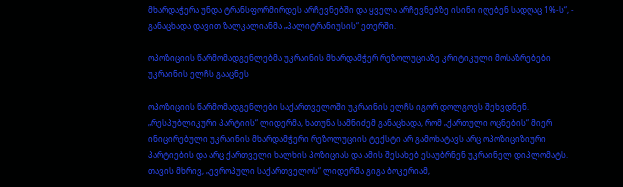მხარდაჭერა უნდა ტრანსფორმირდეს არჩევნებში და ყველა არჩევნებზე ისინი იღებენ სადღაც 1%-ს“, - განაცხადა დავით ზალკალიანმა „პალიტრანიუსის“ ეთერში.

ოპოზიციის წარმომადგენლებმა უკრაინის მხარდამჭერ რეზოლუციაზე კრიტიკული მოსაზრებები უკრაინის ელჩს გააცნეს

ოპოზიციის წარმომადგენლები საქართველოში უკრაინის ელჩს იგორ დოლგოვს შეხვდნენ. „რესპუბლიკური პარტიის“ ლიდერმა, ხათუნა სამნიძემ განაცხადა, რომ „ქართული ოცნების“ მიერ ინიცირებული უკრაინის მხარდამჭერი რეზოლუციის ტექსტი არ გამოხატავს არც ოპოზიციზიური პარტიების და არც ქართველი ხალხის პოზიციას და ამის შესახებ ესაუბრნენ უკრაინელ დიპლომატს. თავის მხრივ, „ევროპული საქართველოს“ ლიდერმა გიგა ბოკერიამ,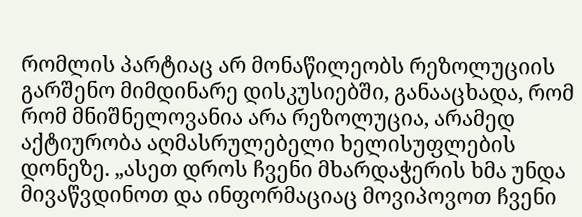რომლის პარტიაც არ მონაწილეობს რეზოლუციის გარშენო მიმდინარე დისკუსიებში, განააცხადა, რომ რომ მნიშნელოვანია არა რეზოლუცია, არამედ აქტიურობა აღმასრულებელი ხელისუფლების დონეზე. „ასეთ დროს ჩვენი მხარდაჭერის ხმა უნდა მივაწვდინოთ და ინფორმაციაც მოვიპოვოთ ჩვენი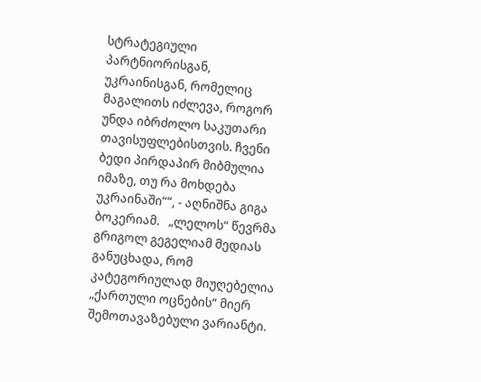სტრატეგიული პარტნიორისგან, უკრაინისგან, რომელიც მაგალითს იძლევა, როგორ უნდა იბრძოლო საკუთარი თავისუფლებისთვის. ჩვენი ბედი პირდაპირ მიბმულია იმაზე, თუ რა მოხდება უკრაინაში““, - აღნიშნა გიგა ბოკერიამ.   „ლელოს“ წევრმა გრიგოლ გეგელიამ მედიას განუცხადა, რომ კატეგორიულად მიუღებელია „ქართული ოცნების“ მიერ შემოთავაზებული ვარიანტი.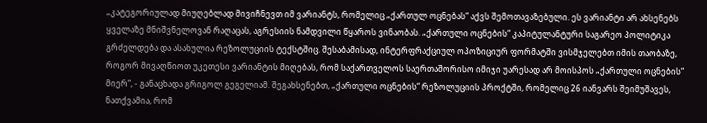„კატეგორიულად მიუღებლად მივიჩნევთ იმ ვარიანტს, რომელიც „ქართულ ოცნებას“ აქვს შემოთავაზებული. ეს ვარიანტი არ ახსენებს ყველაზე მნიშვნელოვან რაღაცას, აგრესიის ნამდვილი წყაროს ვინაობას. „ქართული ოცნების“ კაპიტულანტური საგარეო პოლიტიკა გრძელდება და ასახულია რეზოლუციის ტექსტშიც. შესაბამისად, ინტერფრაქციულ ოპოზიციურ ფორმატში ვისმჯელებთ იმის თაობაზე, როგორ მივაღწიოთ უკეთესი ვარიანტის მიღებას, რომ საქართველოს საერთაშორისო იმიჯი უარესად არ მოისპოს „ქართული ოცნების“ მიერ“, - განაცხადა გრიგოლ გეგელიამ. შეგახსენებთ, „ქართული ოცნების“ რეზოლუციის პროქტში, რომელიც 26 იანვარს შეიმუშავეს, ნათქვამია, რომ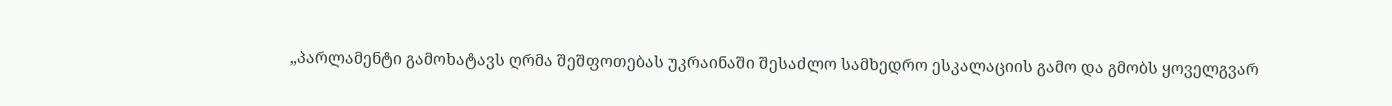„პარლამენტი გამოხატავს ღრმა შეშფოთებას უკრაინაში შესაძლო სამხედრო ესკალაციის გამო და გმობს ყოველგვარ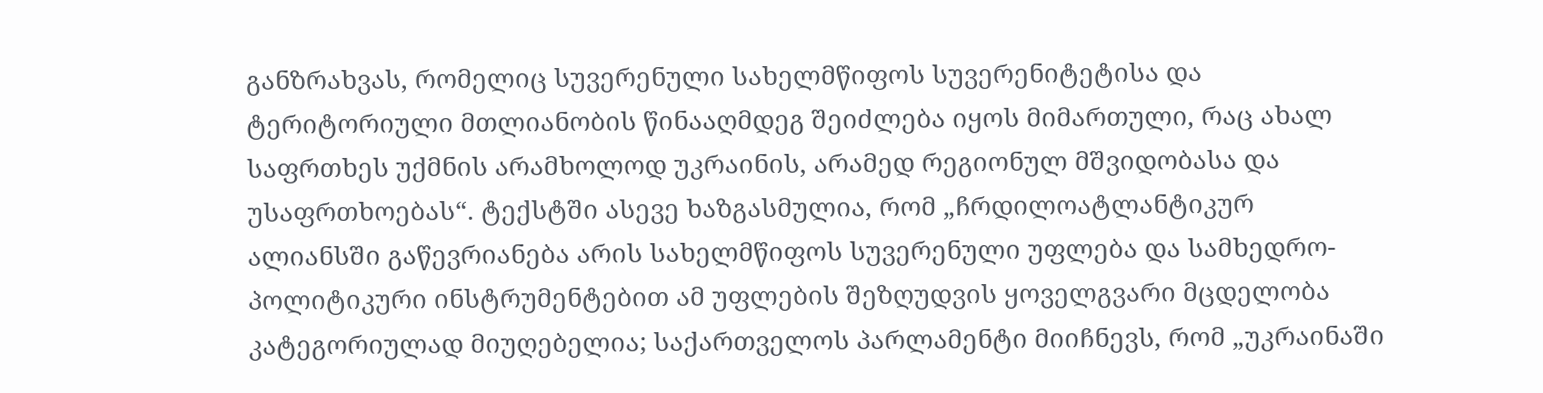განზრახვას, რომელიც სუვერენული სახელმწიფოს სუვერენიტეტისა და ტერიტორიული მთლიანობის წინააღმდეგ შეიძლება იყოს მიმართული, რაც ახალ საფრთხეს უქმნის არამხოლოდ უკრაინის, არამედ რეგიონულ მშვიდობასა და უსაფრთხოებას“. ტექსტში ასევე ხაზგასმულია, რომ „ჩრდილოატლანტიკურ ალიანსში გაწევრიანება არის სახელმწიფოს სუვერენული უფლება და სამხედრო-პოლიტიკური ინსტრუმენტებით ამ უფლების შეზღუდვის ყოველგვარი მცდელობა კატეგორიულად მიუღებელია; საქართველოს პარლამენტი მიიჩნევს, რომ „უკრაინაში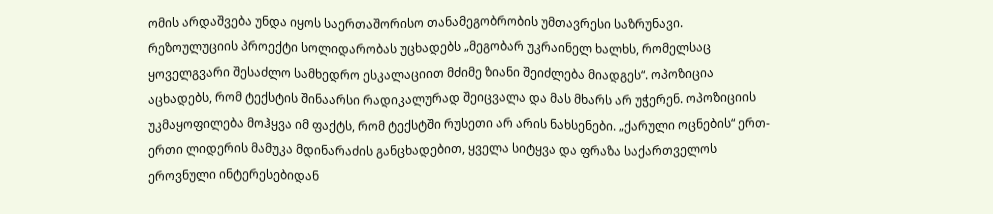ომის არდაშვება უნდა იყოს საერთაშორისო თანამეგობრობის უმთავრესი საზრუნავი. რეზოულუციის პროექტი სოლიდარობას უცხადებს „მეგობარ უკრაინელ ხალხს, რომელსაც ყოველგვარი შესაძლო სამხედრო ესკალაციით მძიმე ზიანი შეიძლება მიადგეს“. ოპოზიცია აცხადებს, რომ ტექსტის შინაარსი რადიკალურად შეიცვალა და მას მხარს არ უჭერენ. ოპოზიციის უკმაყოფილება მოჰყვა იმ ფაქტს, რომ ტექსტში რუსეთი არ არის ნახსენები. „ქარული ოცნების“ ერთ-ერთი ლიდერის მამუკა მდინარაძის განცხადებით, ყველა სიტყვა და ფრაზა საქართველოს ეროვნული ინტერესებიდან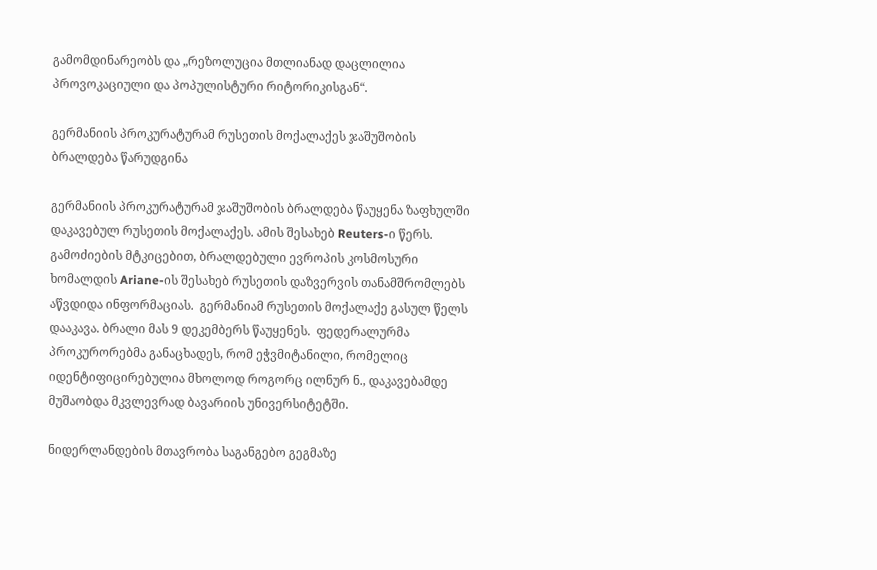გამომდინარეობს და „რეზოლუცია მთლიანად დაცლილია პროვოკაციული და პოპულისტური რიტორიკისგან“.

გერმანიის პროკურატურამ რუსეთის მოქალაქეს ჯაშუშობის ბრალდება წარუდგინა

გერმანიის პროკურატურამ ჯაშუშობის ბრალდება წაუყენა ზაფხულში დაკავებულ რუსეთის მოქალაქეს. ამის შესახებ Reuters-ი წერს. გამოძიების მტკიცებით, ბრალდებული ევროპის კოსმოსური ხომალდის Ariane-ის შესახებ რუსეთის დაზვერვის თანამშრომლებს აწვდიდა ინფორმაციას.  გერმანიამ რუსეთის მოქალაქე გასულ წელს დააკავა. ბრალი მას 9 დეკემბერს წაუყენეს.  ფედერალურმა პროკურორებმა განაცხადეს, რომ ეჭვმიტანილი, რომელიც იდენტიფიცირებულია მხოლოდ როგორც ილნურ ნ., დაკავებამდე მუშაობდა მკვლევრად ბავარიის უნივერსიტეტში.

ნიდერლანდების მთავრობა საგანგებო გეგმაზე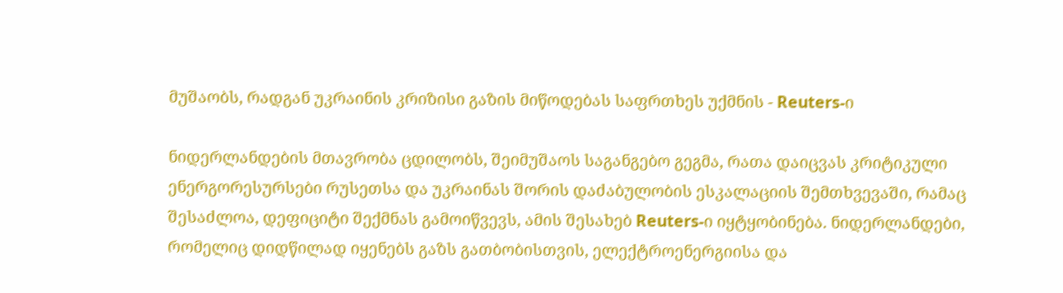მუშაობს, რადგან უკრაინის კრიზისი გაზის მიწოდებას საფრთხეს უქმნის - Reuters-ი

ნიდერლანდების მთავრობა ცდილობს, შეიმუშაოს საგანგებო გეგმა, რათა დაიცვას კრიტიკული ენერგორესურსები რუსეთსა და უკრაინას შორის დაძაბულობის ესკალაციის შემთხვევაში, რამაც  შესაძლოა, დეფიციტი შექმნას გამოიწვევს, ამის შესახებ Reuters-ი იყტყობინება. ნიდერლანდები, რომელიც დიდწილად იყენებს გაზს გათბობისთვის, ელექტროენერგიისა და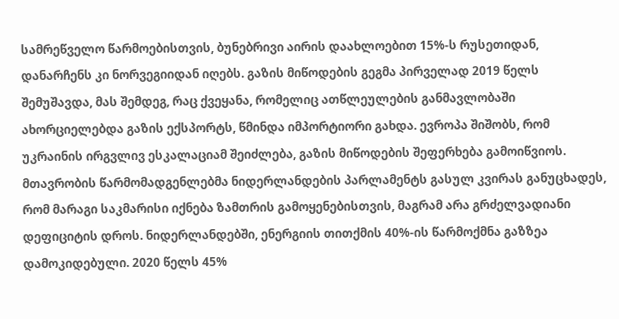სამრეწველო წარმოებისთვის, ბუნებრივი აირის დაახლოებით 15%-ს რუსეთიდან, დანარჩენს კი ნორვეგიიდან იღებს. გაზის მიწოდების გეგმა პირველად 2019 წელს შემუშავდა, მას შემდეგ, რაც ქვეყანა, რომელიც ათწლეულების განმავლობაში ახორციელებდა გაზის ექსპორტს, წმინდა იმპორტიორი გახდა. ევროპა შიშობს, რომ უკრაინის ირგვლივ ესკალაციამ შეიძლება, გაზის მიწოდების შეფერხება გამოიწვიოს. მთავრობის წარმომადგენლებმა ნიდერლანდების პარლამენტს გასულ კვირას განუცხადეს, რომ მარაგი საკმარისი იქნება ზამთრის გამოყენებისთვის, მაგრამ არა გრძელვადიანი დეფიციტის დროს. ნიდერლანდებში, ენერგიის თითქმის 40%-ის წარმოქმნა გაზზეა დამოკიდებული. 2020 წელს 45%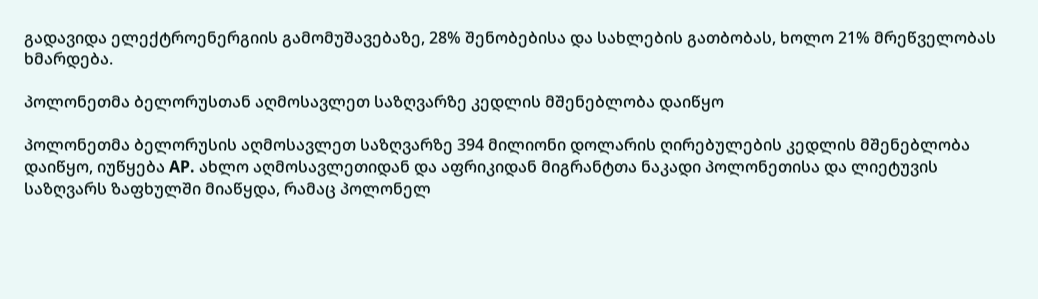გადავიდა ელექტროენერგიის გამომუშავებაზე, 28% შენობებისა და სახლების გათბობას, ხოლო 21% მრეწველობას ხმარდება.

პოლონეთმა ბელორუსთან აღმოსავლეთ საზღვარზე კედლის მშენებლობა დაიწყო

პოლონეთმა ბელორუსის აღმოსავლეთ საზღვარზე 394 მილიონი დოლარის ღირებულების კედლის მშენებლობა დაიწყო, იუწყება AP. ახლო აღმოსავლეთიდან და აფრიკიდან მიგრანტთა ნაკადი პოლონეთისა და ლიეტუვის საზღვარს ზაფხულში მიაწყდა, რამაც პოლონელ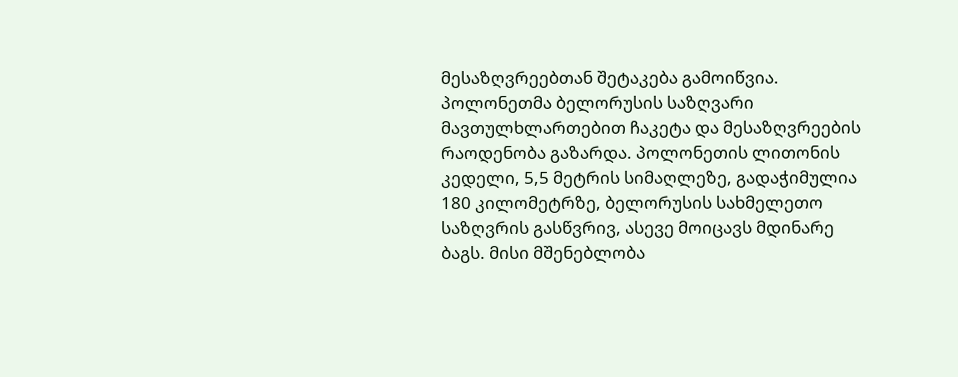მესაზღვრეებთან შეტაკება გამოიწვია. პოლონეთმა ბელორუსის საზღვარი მავთულხლართებით ჩაკეტა და მესაზღვრეების რაოდენობა გაზარდა. პოლონეთის ლითონის კედელი, 5,5 მეტრის სიმაღლეზე, გადაჭიმულია 180 კილომეტრზე, ბელორუსის სახმელეთო საზღვრის გასწვრივ, ასევე მოიცავს მდინარე ბაგს. მისი მშენებლობა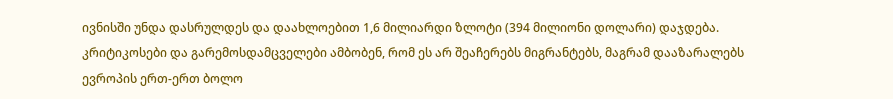ივნისში უნდა დასრულდეს და დაახლოებით 1,6 მილიარდი ზლოტი (394 მილიონი დოლარი) დაჯდება. კრიტიკოსები და გარემოსდამცველები ამბობენ, რომ ეს არ შეაჩერებს მიგრანტებს, მაგრამ დააზარალებს ევროპის ერთ-ერთ ბოლო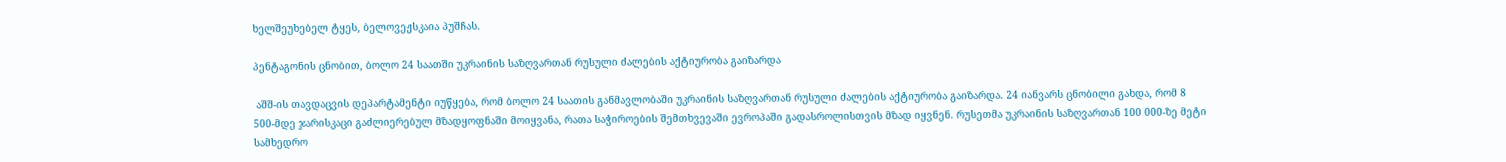ხელშეუხებელ ტყეს, ბელოვეჟსკაია პუშჩას.

პენტაგონის ცნობით, ბოლო 24 საათში უკრაინის საზღვართან რუსული ძალების აქტიურობა გაიზარდა

 აშშ-ის თავდაცვის დეპარტამენტი იუწყება, რომ ბოლო 24 საათის განმავლობაში უკრაინის საზღვართან რუსული ძალების აქტიურობა გაიზარდა. 24 იანვარს ცნობილი გახდა, რომ 8 500-მდე ჯარისკაცი გაძლიერებულ მზადყოფნაში მოიყვანა, რათა საჭიროების შემთხვევაში ევროპაში გადასროლისთვის მზად იყვნენ. რუსეთმა უკრაინის საზღვართან 100 000-ზე მეტი სამხედრო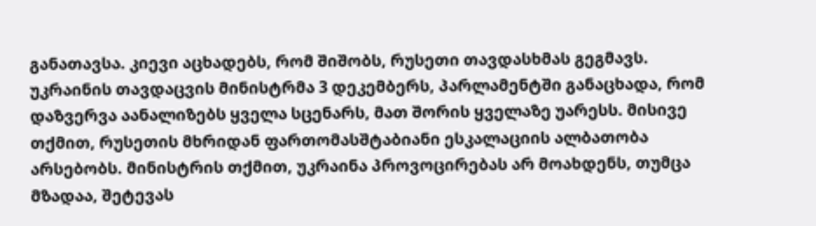განათავსა. კიევი აცხადებს, რომ შიშობს, რუსეთი თავდასხმას გეგმავს. უკრაინის თავდაცვის მინისტრმა 3 დეკემბერს, პარლამენტში განაცხადა, რომ დაზვერვა აანალიზებს ყველა სცენარს, მათ შორის ყველაზე უარესს. მისივე თქმით, რუსეთის მხრიდან ფართომასშტაბიანი ესკალაციის ალბათობა არსებობს. მინისტრის თქმით, უკრაინა პროვოცირებას არ მოახდენს, თუმცა მზადაა, შეტევას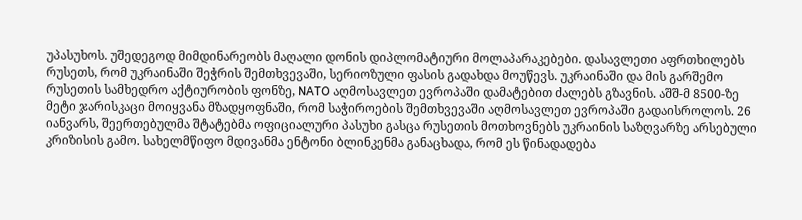უპასუხოს. უშედეგოდ მიმდინარეობს მაღალი დონის დიპლომატიური მოლაპარაკებები. დასავლეთი აფრთხილებს რუსეთს, რომ უკრაინაში შეჭრის შემთხვევაში, სერიოზული ფასის გადახდა მოუწევს. უკრაინაში და მის გარშემო რუსეთის სამხედრო აქტიურობის ფონზე, NATO აღმოსავლეთ ევროპაში დამატებით ძალებს გზავნის. აშშ-მ 8500-ზე მეტი ჯარისკაცი მოიყვანა მზადყოფნაში, რომ საჭიროების შემთხვევაში აღმოსავლეთ ევროპაში გადაისროლოს. 26 იანვარს, შეერთებულმა შტატებმა ოფიციალური პასუხი გასცა რუსეთის მოთხოვნებს უკრაინის საზღვარზე არსებული კრიზისის გამო. სახელმწიფო მდივანმა ენტონი ბლინკენმა განაცხადა, რომ ეს წინადადება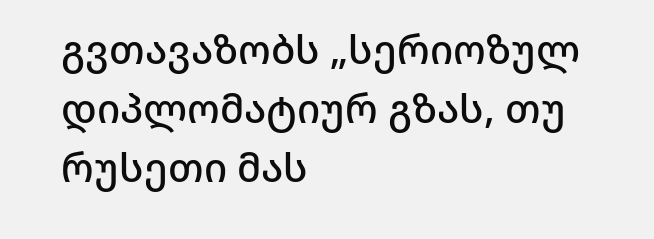გვთავაზობს „სერიოზულ დიპლომატიურ გზას, თუ რუსეთი მას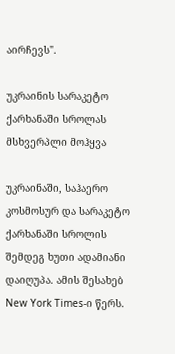აირჩევს".

უკრაინის სარაკეტო ქარხანაში სროლას მსხვერპლი მოჰყვა

უკრაინაში, საჰაერო კოსმოსურ და სარაკეტო ქარხანაში სროლის შემდეგ ხუთი ადამიანი დაიღუპა. ამის შესახებ New York Times-ი წერს.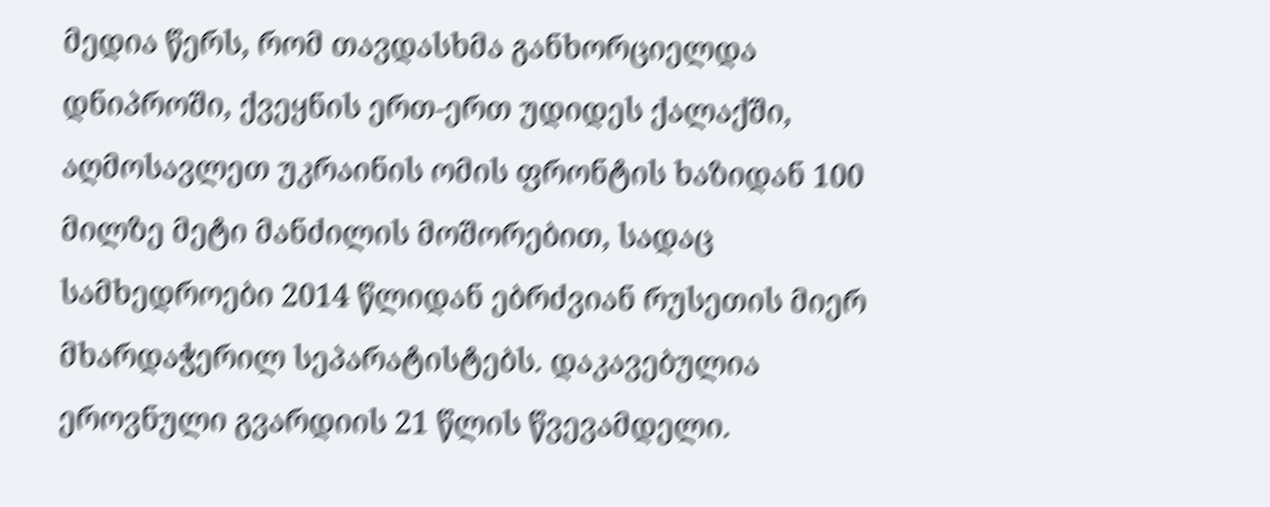მედია წერს, რომ თავდასხმა განხორციელდა დნიპროში, ქვეყნის ერთ-ერთ უდიდეს ქალაქში, აღმოსავლეთ უკრაინის ომის ფრონტის ხაზიდან 100 მილზე მეტი მანძილის მოშორებით, სადაც სამხედროები 2014 წლიდან ებრძვიან რუსეთის მიერ მხარდაჭერილ სეპარატისტებს. დაკავებულია ეროვნული გვარდიის 21 წლის წვევამდელი.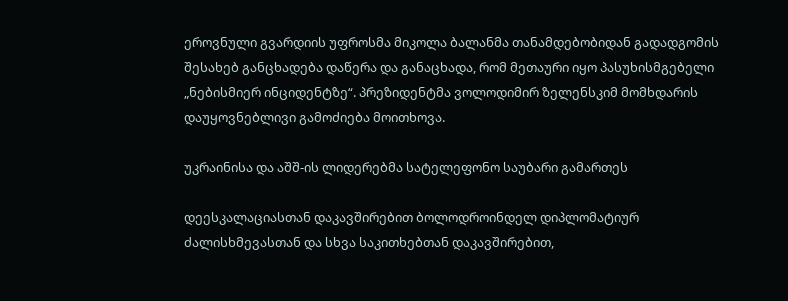ეროვნული გვარდიის უფროსმა მიკოლა ბალანმა თანამდებობიდან გადადგომის შესახებ განცხადება დაწერა და განაცხადა, რომ მეთაური იყო პასუხისმგებელი „ნებისმიერ ინციდენტზე“. პრეზიდენტმა ვოლოდიმირ ზელენსკიმ მომხდარის დაუყოვნებლივი გამოძიება მოითხოვა.

უკრაინისა და აშშ-ის ლიდერებმა სატელეფონო საუბარი გამართეს

დეესკალაციასთან დაკავშირებით ბოლოდროინდელ დიპლომატიურ ძალისხმევასთან და სხვა საკითხებთან დაკავშირებით,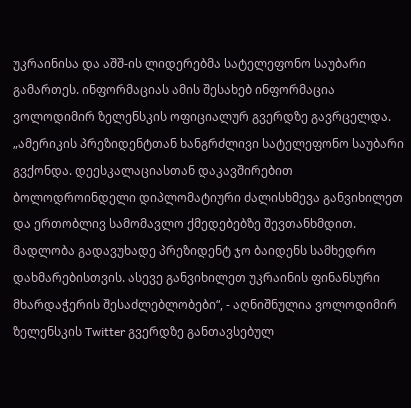უკრაინისა და აშშ-ის ლიდერებმა სატელეფონო საუბარი გამართეს. ინფორმაციას ამის შესახებ ინფორმაცია ვოლოდიმირ ზელენსკის ოფიციალურ გვერდზე გავრცელდა. „ამერიკის პრეზიდენტთან ხანგრძლივი სატელეფონო საუბარი გვქონდა. დეესკალაციასთან დაკავშირებით ბოლოდროინდელი დიპლომატიური ძალისხმევა განვიხილეთ და ერთობლივ სამომავლო ქმედებებზე შევთანხმდით. მადლობა გადავუხადე პრეზიდენტ ჯო ბაიდენს სამხედრო დახმარებისთვის. ასევე განვიხილეთ უკრაინის ფინანსური მხარდაჭერის შესაძლებლობები“, - აღნიშნულია ვოლოდიმირ ზელენსკის Twitter გვერდზე განთავსებულ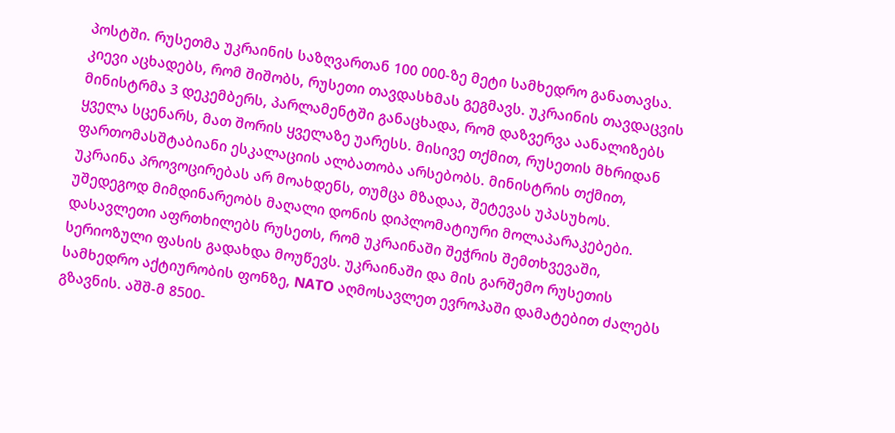პოსტში. რუსეთმა უკრაინის საზღვართან 100 000-ზე მეტი სამხედრო განათავსა. კიევი აცხადებს, რომ შიშობს, რუსეთი თავდასხმას გეგმავს. უკრაინის თავდაცვის მინისტრმა 3 დეკემბერს, პარლამენტში განაცხადა, რომ დაზვერვა აანალიზებს ყველა სცენარს, მათ შორის ყველაზე უარესს. მისივე თქმით, რუსეთის მხრიდან ფართომასშტაბიანი ესკალაციის ალბათობა არსებობს. მინისტრის თქმით, უკრაინა პროვოცირებას არ მოახდენს, თუმცა მზადაა, შეტევას უპასუხოს. უშედეგოდ მიმდინარეობს მაღალი დონის დიპლომატიური მოლაპარაკებები. დასავლეთი აფრთხილებს რუსეთს, რომ უკრაინაში შეჭრის შემთხვევაში, სერიოზული ფასის გადახდა მოუწევს. უკრაინაში და მის გარშემო რუსეთის სამხედრო აქტიურობის ფონზე, NATO აღმოსავლეთ ევროპაში დამატებით ძალებს გზავნის. აშშ-მ 8500-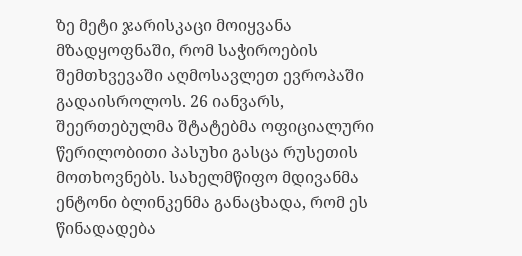ზე მეტი ჯარისკაცი მოიყვანა მზადყოფნაში, რომ საჭიროების შემთხვევაში აღმოსავლეთ ევროპაში გადაისროლოს. 26 იანვარს, შეერთებულმა შტატებმა ოფიციალური წერილობითი პასუხი გასცა რუსეთის მოთხოვნებს. სახელმწიფო მდივანმა ენტონი ბლინკენმა განაცხადა, რომ ეს წინადადება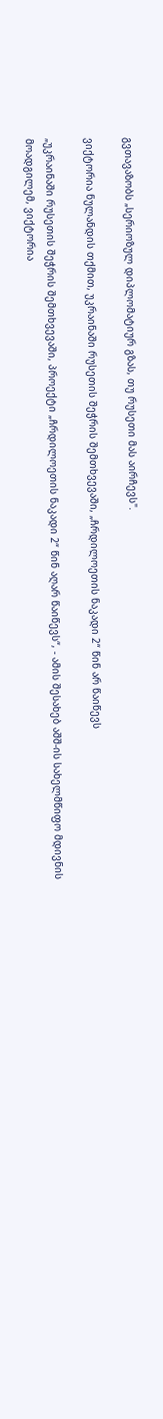გვთავაზობს „სერიოზულ დიპლომატიურ გზას, თუ რუსეთი მას აირჩევს".

ვიქტორია ნულანდის თქმით, უკრაინაში რუსეთის შეჭრის შემთხვევაში, „ჩრდილოეთის ნაკადი 2“ წინ არ წაიწევს

„უკრაინაში რუსეთის შეჭრის შემთხვევაში, პროექტი „ჩრდილოეთის ნაკადი 2“ წინ აღარ წაიწევს“, - ამის შესახებ აშშ-ის სახელმწიფო მდივნის მოადგილემ, ვიქტორია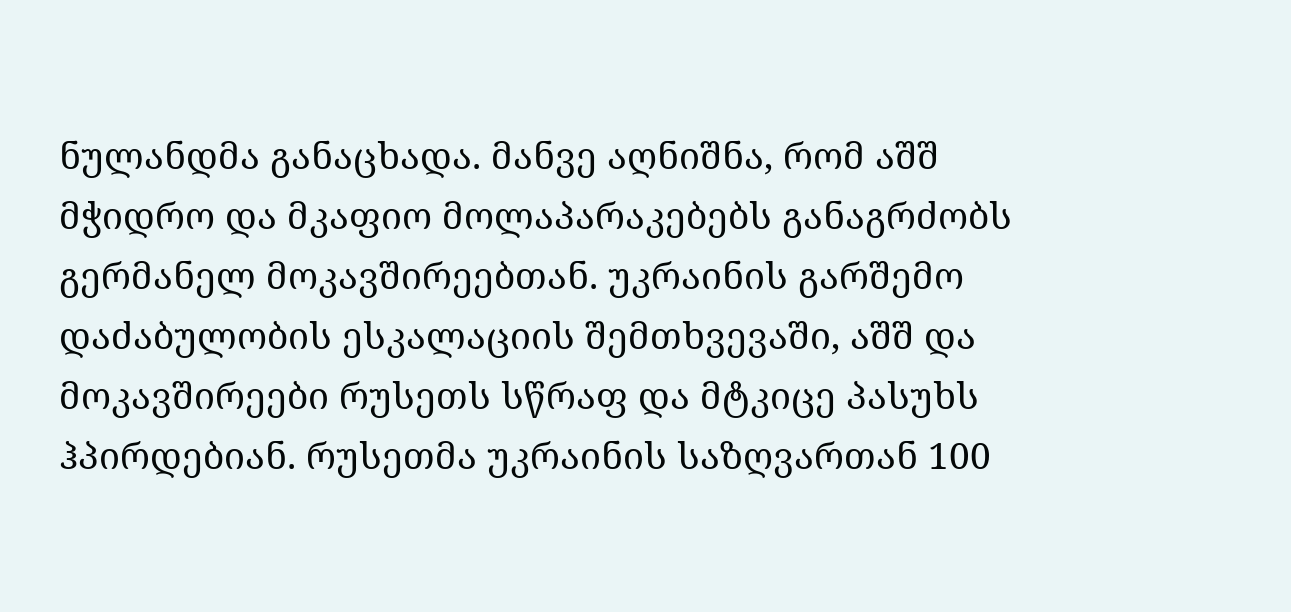ნულანდმა განაცხადა. მანვე აღნიშნა, რომ აშშ მჭიდრო და მკაფიო მოლაპარაკებებს განაგრძობს გერმანელ მოკავშირეებთან. უკრაინის გარშემო დაძაბულობის ესკალაციის შემთხვევაში, აშშ და მოკავშირეები რუსეთს სწრაფ და მტკიცე პასუხს ჰპირდებიან. რუსეთმა უკრაინის საზღვართან 100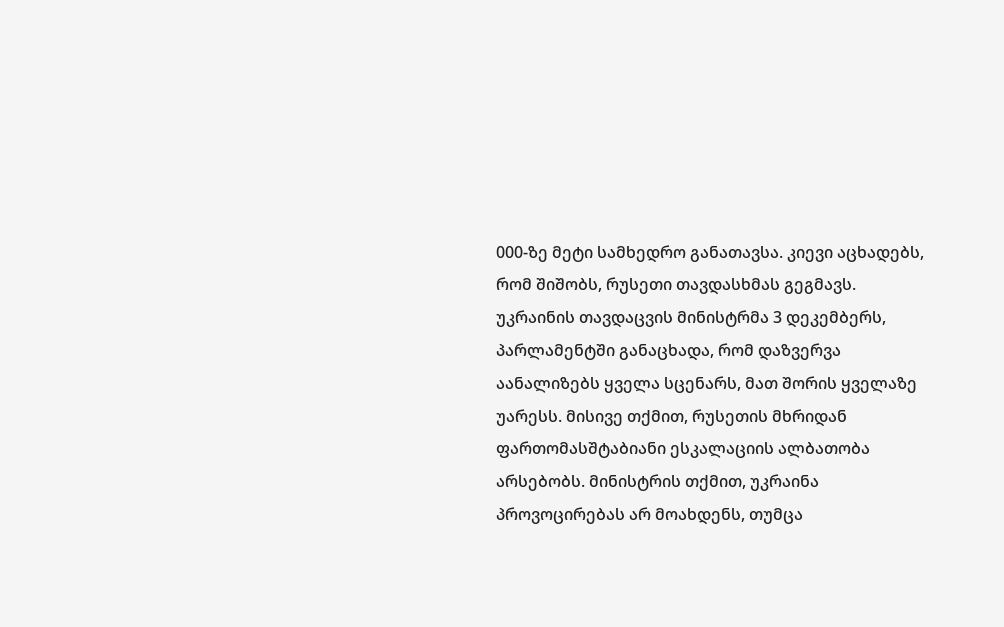000-ზე მეტი სამხედრო განათავსა. კიევი აცხადებს, რომ შიშობს, რუსეთი თავდასხმას გეგმავს. უკრაინის თავდაცვის მინისტრმა 3 დეკემბერს, პარლამენტში განაცხადა, რომ დაზვერვა აანალიზებს ყველა სცენარს, მათ შორის ყველაზე უარესს. მისივე თქმით, რუსეთის მხრიდან ფართომასშტაბიანი ესკალაციის ალბათობა არსებობს. მინისტრის თქმით, უკრაინა პროვოცირებას არ მოახდენს, თუმცა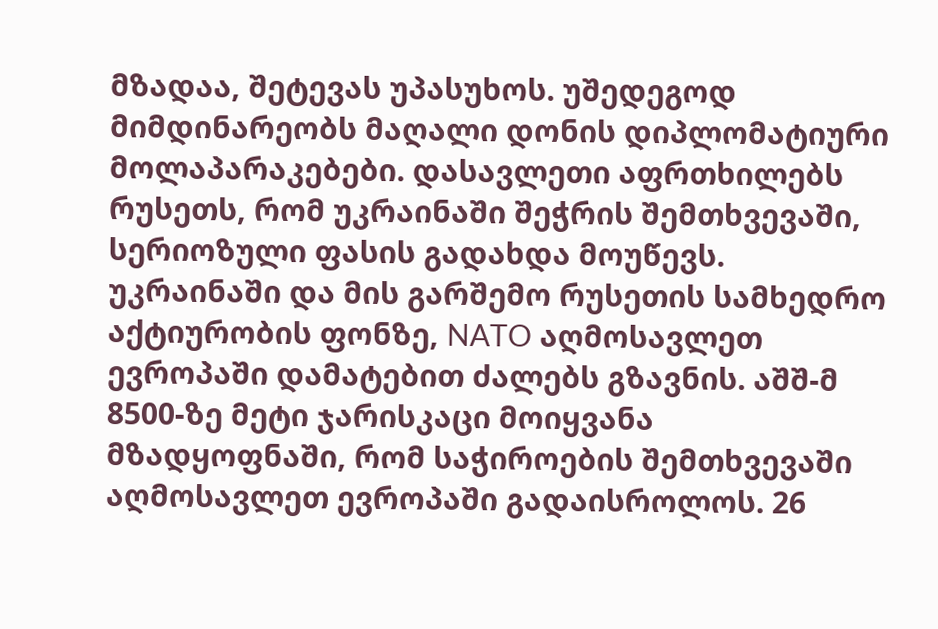მზადაა, შეტევას უპასუხოს. უშედეგოდ მიმდინარეობს მაღალი დონის დიპლომატიური მოლაპარაკებები. დასავლეთი აფრთხილებს რუსეთს, რომ უკრაინაში შეჭრის შემთხვევაში, სერიოზული ფასის გადახდა მოუწევს. უკრაინაში და მის გარშემო რუსეთის სამხედრო აქტიურობის ფონზე, NATO აღმოსავლეთ ევროპაში დამატებით ძალებს გზავნის. აშშ-მ 8500-ზე მეტი ჯარისკაცი მოიყვანა მზადყოფნაში, რომ საჭიროების შემთხვევაში აღმოსავლეთ ევროპაში გადაისროლოს. 26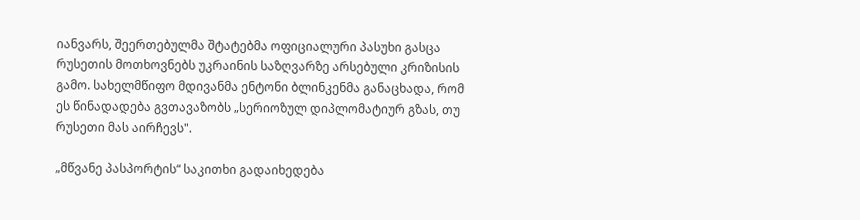იანვარს, შეერთებულმა შტატებმა ოფიციალური პასუხი გასცა რუსეთის მოთხოვნებს უკრაინის საზღვარზე არსებული კრიზისის გამო. სახელმწიფო მდივანმა ენტონი ბლინკენმა განაცხადა, რომ ეს წინადადება გვთავაზობს „სერიოზულ დიპლომატიურ გზას, თუ რუსეთი მას აირჩევს".

„მწვანე პასპორტის“ საკითხი გადაიხედება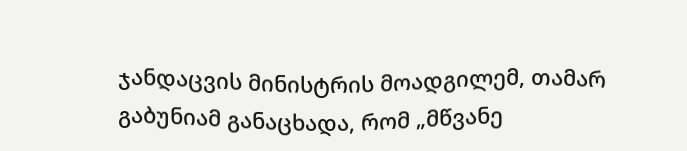ჯანდაცვის მინისტრის მოადგილემ, თამარ გაბუნიამ განაცხადა, რომ „მწვანე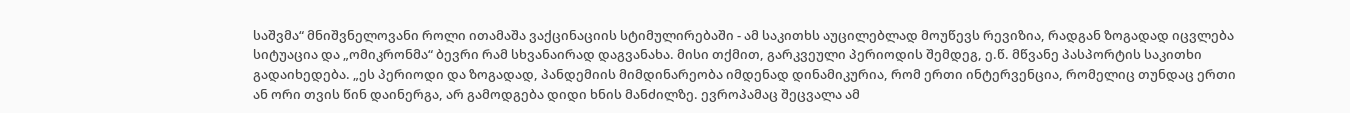საშვმა“ მნიშვნელოვანი როლი ითამაშა ვაქცინაციის სტიმულირებაში - ამ საკითხს აუცილებლად მოუწევს რევიზია, რადგან ზოგადად იცვლება სიტუაცია და „ომიკრონმა“ ბევრი რამ სხვანაირად დაგვანახა. მისი თქმით, გარკვეული პერიოდის შემდეგ, ე.წ. მწვანე პასპორტის საკითხი გადაიხედება. „ეს პერიოდი და ზოგადად, პანდემიის მიმდინარეობა იმდენად დინამიკურია, რომ ერთი ინტერვენცია, რომელიც თუნდაც ერთი ან ორი თვის წინ დაინერგა, არ გამოდგება დიდი ხნის მანძილზე. ევროპამაც შეცვალა ამ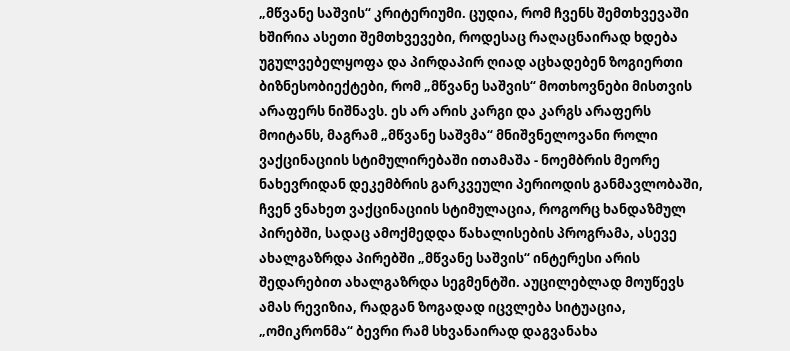„მწვანე საშვის“ კრიტერიუმი. ცუდია, რომ ჩვენს შემთხვევაში ხშირია ასეთი შემთხვევები, როდესაც რაღაცნაირად ხდება უგულვებელყოფა და პირდაპირ ღიად აცხადებენ ზოგიერთი ბიზნესობიექტები, რომ „მწვანე საშვის“ მოთხოვნები მისთვის არაფერს ნიშნავს. ეს არ არის კარგი და კარგს არაფერს მოიტანს, მაგრამ „მწვანე საშვმა“ მნიშვნელოვანი როლი ვაქცინაციის სტიმულირებაში ითამაშა - ნოემბრის მეორე ნახევრიდან დეკემბრის გარკვეული პერიოდის განმავლობაში, ჩვენ ვნახეთ ვაქცინაციის სტიმულაცია, როგორც ხანდაზმულ პირებში, სადაც ამოქმედდა წახალისების პროგრამა, ასევე ახალგაზრდა პირებში „მწვანე საშვის“ ინტერესი არის შედარებით ახალგაზრდა სეგმენტში. აუცილებლად მოუწევს ამას რევიზია, რადგან ზოგადად იცვლება სიტუაცია, „ომიკრონმა“ ბევრი რამ სხვანაირად დაგვანახა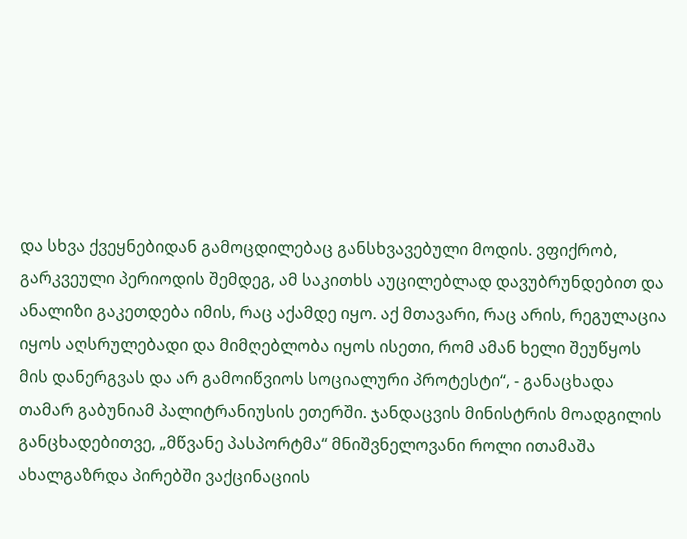და სხვა ქვეყნებიდან გამოცდილებაც განსხვავებული მოდის. ვფიქრობ, გარკვეული პერიოდის შემდეგ, ამ საკითხს აუცილებლად დავუბრუნდებით და ანალიზი გაკეთდება იმის, რაც აქამდე იყო. აქ მთავარი, რაც არის, რეგულაცია იყოს აღსრულებადი და მიმღებლობა იყოს ისეთი, რომ ამან ხელი შეუწყოს მის დანერგვას და არ გამოიწვიოს სოციალური პროტესტი“, - განაცხადა თამარ გაბუნიამ პალიტრანიუსის ეთერში. ჯანდაცვის მინისტრის მოადგილის განცხადებითვე, „მწვანე პასპორტმა“ მნიშვნელოვანი როლი ითამაშა ახალგაზრდა პირებში ვაქცინაციის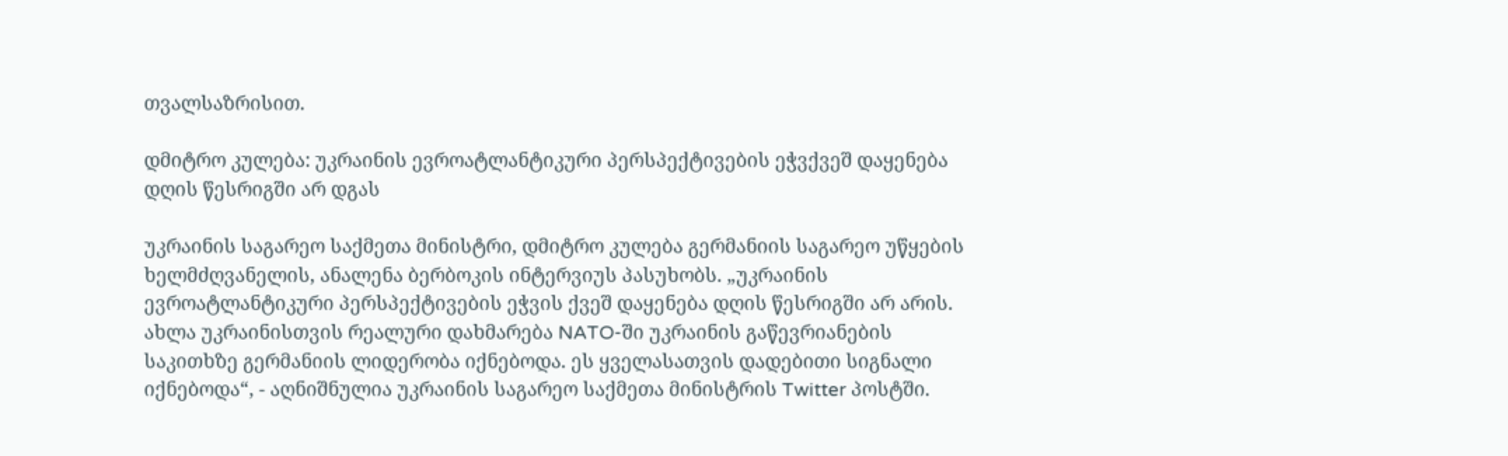თვალსაზრისით.

დმიტრო კულება: უკრაინის ევროატლანტიკური პერსპექტივების ეჭვქვეშ დაყენება დღის წესრიგში არ დგას

უკრაინის საგარეო საქმეთა მინისტრი, დმიტრო კულება გერმანიის საგარეო უწყების ხელმძღვანელის, ანალენა ბერბოკის ინტერვიუს პასუხობს. „უკრაინის ევროატლანტიკური პერსპექტივების ეჭვის ქვეშ დაყენება დღის წესრიგში არ არის. ახლა უკრაინისთვის რეალური დახმარება NATO-ში უკრაინის გაწევრიანების საკითხზე გერმანიის ლიდერობა იქნებოდა. ეს ყველასათვის დადებითი სიგნალი იქნებოდა“, - აღნიშნულია უკრაინის საგარეო საქმეთა მინისტრის Twitter პოსტში.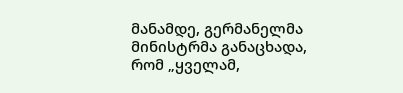მანამდე, გერმანელმა მინისტრმა განაცხადა, რომ „ყველამ,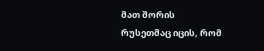მათ შორის რუსეთმაც იცის, რომ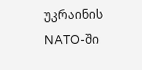უკრაინის NATO-ში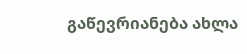გაწევრიანება ახლა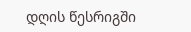დღის წესრიგში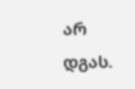არ დგას.